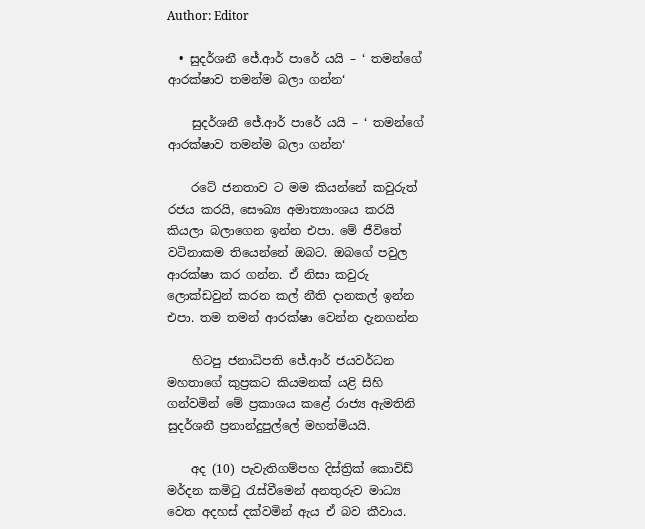Author: Editor

  • සුදර්ශනී ජේ.ආර් පාරේ යයි – ‘ තමන්ගේ ආරක්ෂාව තමන්ම බලා ගන්න‘

    සුදර්ශනී ජේ.ආර් පාරේ යයි – ‘ තමන්ගේ ආරක්ෂාව තමන්ම බලා ගන්න‘

    රටේ ජනතාව ට මම කියන්නේ කවුරුත් රජය කරයි, සෞඛ්‍ය අමාත්‍යාංශය කරයි කියලා බලාගෙන ඉන්න එපා. මේ ජීවිතේ වටිනාකම තියෙන්නේ ඔබට. ඔබගේ පවුල ආරක්ෂා කර ගන්න. ඒ නිසා කවුරු ලොක්ඩවුන් කරන කල් නීති දානකල් ඉන්න එපා. තම තමන් ආරක්ෂා වෙන්න දැනගන්න

    හිටපු ජනාධිපති ජේ.ආර් ජයවර්ධන මහතාගේ කුප්‍රකට කියමනක් යළි සිහි ගන්වමින් මේ ප්‍රකාශය කළේ රාජ්‍ය ඇමතිනි සුදර්ශනී ප්‍රනාන්දුපුල්ලේ මහත්මියයි.

    අද (10) පැවැතිගම්පහ දිස්ත්‍රික් කොවිඩ් මර්දන කමිටු රැස්වීමෙන් අනතුරුව මාධ්‍ය වෙත අදහස් දක්වමින් ඇය ඒ බව කීවාය.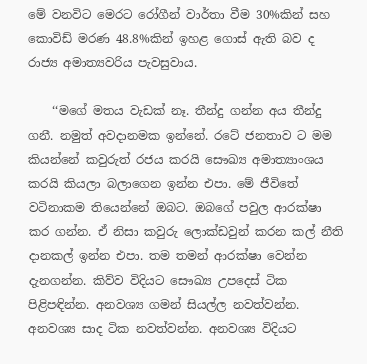මේ වනවිට මෙරට රෝගීන් වාර්තා වීම 30%කින් සහ කොවිඩ් මරණ 48.8%කින් ඉහළ ගොස් ඇති බව ද රාජ්‍ය අමාත්‍යවරිය පැවසුවාය.

    ‘‘මගේ මතය වැඩක් නෑ. තීන්දු ගන්න අය තීන්දු ගනී. නමුත් අවදානමක ඉන්නේ. රටේ ජනතාව ට මම කියන්නේ කවුරුත් රජය කරයි සෞඛ්‍ය අමාත්‍යාංශය කරයි කියලා බලාගෙන ඉන්න එපා. මේ ජීවිතේ වටිනාකම තියෙන්නේ ඔබට. ඔබගේ පවුල ආරක්ෂා කර ගන්න. ඒ නිසා කවුරු ලොක්ඩවුන් කරන කල් නීති දානකල් ඉන්න එපා. තම තමන් ආරක්ෂා වෙන්න දැනගන්න. කිව්ව විදියට සෞඛ්‍ය උපදෙස් ටික පිළිපඳින්න. අනවශ්‍ය ගමන් සියල්ල නවත්වන්න. අනවශ්‍ය සාද ටික නවත්වන්න. අනවශ්‍ය විදියට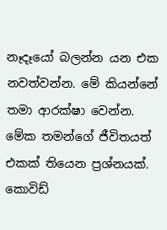නෑදෑයෝ බලන්න යන එක නවත්වන්න. මේ කියන්නේ තමා ආරක්ෂා වෙන්න. මේක තමන්ගේ ජීවිතයත් එකක් තියෙන ප්‍රශ්නයක්. කොවිඩ්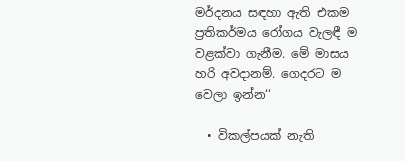මර්දනය සඳහා ඇති එකම ප්‍රතිකර්මය රෝගය වැලඳී ම වළක්වා ගැනීම. මේ මාසය හරි අවදානම්. ගෙදරට ම වෙලා ඉන්න‘‘

  • විකල්පයක් නැති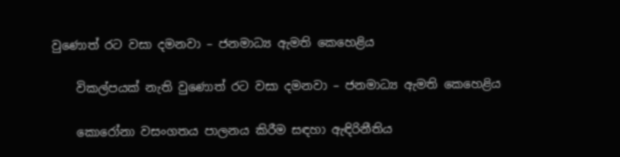වුණොත් රට වසා දමනවා – ජනමාධ්‍ය ඇමති කෙහෙළිය

    විකල්පයක් නැති වුණොත් රට වසා දමනවා – ජනමාධ්‍ය ඇමති කෙහෙළිය

    කොරෝනා වසංගතය පාලනය කිරීම සඳහා ඇඳිරිනීතිය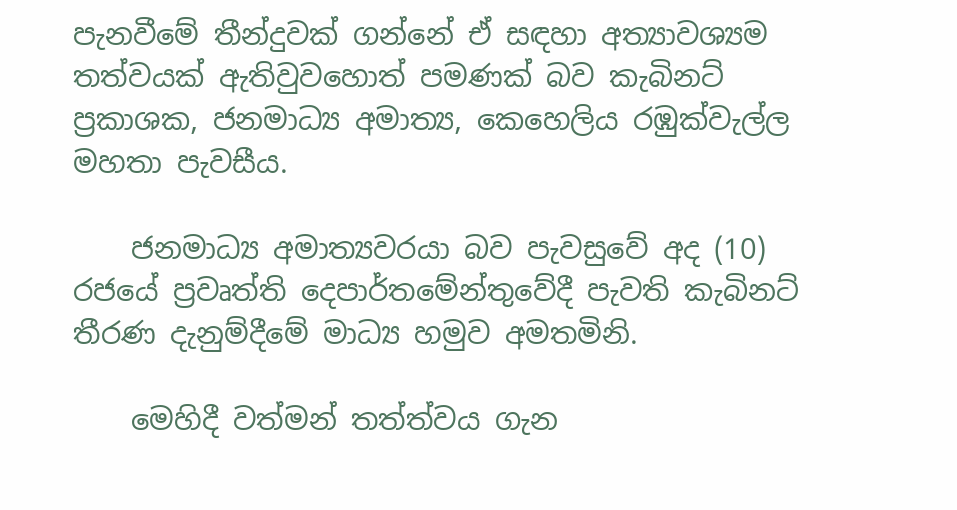පැනවීමේ තීන්දුවක් ගන්නේ ඒ සඳහා අත්‍යාවශ්‍යම තත්වයක් ඇතිවුවහොත් පමණක් බව කැබිනට් ප්‍රකාශක, ජනමාධ්‍ය අමාත්‍ය, කෙහෙලිය රඹුක්වැල්ල මහතා පැවසීය.

    ජනමාධ්‍ය අමාත්‍යවරයා බව පැවසුවේ අද (10) රජයේ ප්‍රවෘත්ති දෙපාර්තමේන්තුවේදී පැවති කැබිනට් තීරණ දැනුම්දීමේ මාධ්‍ය හමුව අමතමිනි.

    මෙහිදී වත්මන් තත්ත්වය ගැන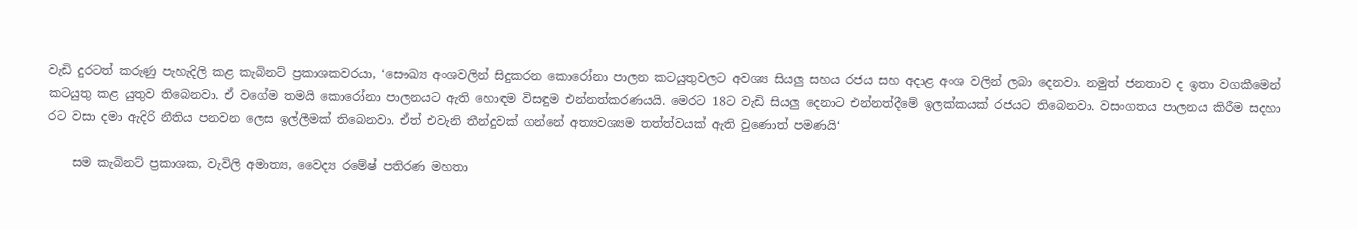වැඩි දුරටත් කරුණු පැහැදිලි කළ කැබිනට් ප්‍රකාශකවරයා, ‘සෞඛ්‍ය අංශවලින් සිදුකරන කොරෝනා පාලන කටයුතුවලට අවශ්‍ය සියලු සහය රජය සහ අදාළ අංශ වලින් ලබා දෙනවා. නමුත් ජනතාව ද ඉතා වගකීමෙන් කටයුතු කළ යුතුව තිබෙනවා. ඒ වගේම තමයි කොරෝනා පාලනයට ඇති හොඳම විසඳුම එන්නත්කරණයයි. මෙරට 18ට වැඩි සියලු දෙනාට එන්නත්දීමේ ඉලක්කයක් රජයට තිබෙනවා. වසංගතය පාලනය කිරීම සදහා රට වසා දමා ඇදිරි නීතිය පනවන ලෙස ඉල්ලීමක් තිබෙනවා. ඒත් එවැනි තීන්දුවක් ගන්නේ අත්‍යවශ්‍යම තත්ත්වයක් ඇති වුණොත් පමණයි‘

    සම කැබිනට් ප්‍රකාශක, වැවිලි අමාත්‍ය, වෛද්‍ය රමේෂ් පතිරණ මහතා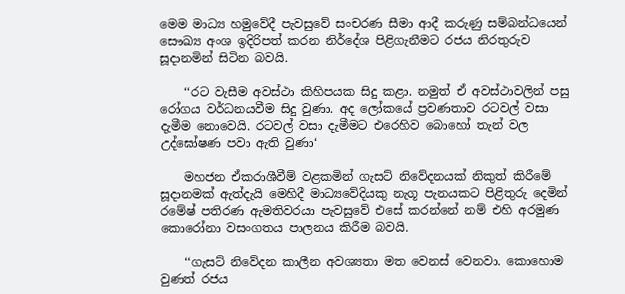මෙම මාධ්‍ය හමුවේදී පැවසුවේ සංචරණ සීමා ආදී කරුණු සම්බන්ධයෙන් සෞඛ්‍ය අංශ ඉදිරිපත් කරන නිර්දේශ පිළිගැනීමට රජය නිරතුරුව සූදානමින් සිටින බවයි.

    ‘‘රට වැසීම අවස්ථා කිහිපයක සිදු කළා. නමුත් ඒ අවස්ථාවලින් පසු රෝගය වර්ධනයවීම සිදු වුණා. අද ලෝකයේ ප්‍රවණතාව රටවල් වසා දැමීම නොවෙයි. රටවල් වසා දැමීමට එරෙහිව බොහෝ තැන් වල උද්ඝෝෂණ පවා ඇති වුණා‘

    මහජන ඒකරාශීවීම් වළකමින් ගැසට් නිවේදනයක් නිකුත් කිරීමේ සූදානමක් ඇත්දැයි මෙහිදී මාධ්‍යවේදියකු නැගූ පැනයකට පිළිතුරු දෙමින් රමේෂ් පතිරණ ඇමතිවරයා පැවසුවේ එසේ කරන්නේ නම් එහි අරමුණ කොරෝනා වසංගතය පාලනය කිරීම බවයි.

    ‘‘ගැසට් නිවේදන කාලීන අවශ්‍යතා මත වෙනස් වෙනවා. කොහොම වුණත් රජය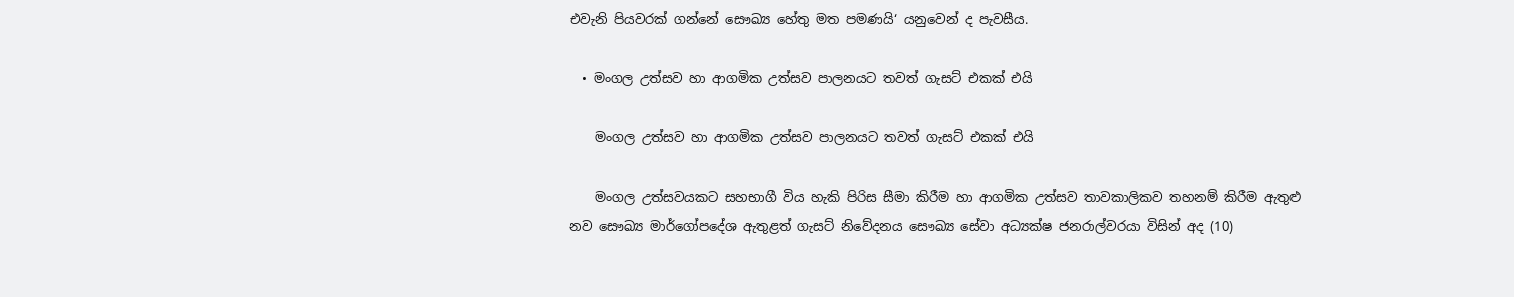එවැනි පියවරක් ගන්නේ සෞඛ්‍ය හේතු මත පමණයි‘ යනුවෙන් ද පැවසීය.

  • මංගල උත්සව හා ආගමික උත්සව පාලනයට තවත් ගැසට් එකක් එයි

    මංගල උත්සව හා ආගමික උත්සව පාලනයට තවත් ගැසට් එකක් එයි

    මංගල උත්සවයකට සහභාගී විය හැකි පිරිස සීමා කිරීම හා ආගමික උත්සව තාවකාලිකව තහනම් කිරීම ඇතුළු නව සෞඛ්‍ය මාර්ගෝපදේශ ඇතුළත් ගැසට් නිවේදනය සෞඛ්‍ය සේවා අධ්‍යක්ෂ ජනරාල්වරයා විසින් අද (10)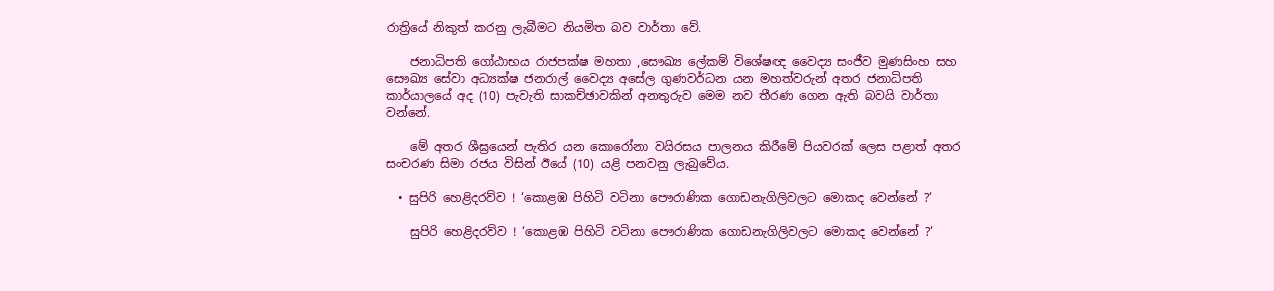රාත්‍රියේ නිකුත් කරනු ලැබීමට නියමිත බව වාර්තා වේ.

    ජනාධිපති ගෝඨාභය රාජපක්ෂ මහතා ,සෞඛ්‍ය ලේකම් විශේෂඥ වෛද්‍ය සංජීව මුණසිංහ සහ සෞඛ්‍ය සේවා අධ්‍යක්ෂ ජනරාල් වෛද්‍ය අසේල ගුණවර්ධන යන මහත්වරුන් අතර ජනාධිපති කාර්යාලයේ අද (10) පැවැති සාකච්ඡාවකින් අනතුරුව මෙම නව තීරණ ගෙන ඇති බවයි වාර්තා වන්නේ.

    මේ අතර ශීඝ්‍රයෙන් පැතිර යන කොරෝනා වයිරසය පාලනය කිරීමේ පියවරක් ලෙස පළාත් අතර සංචරණ සිමා රජය විසින් ඊයේ (10) යළි පනවනු ලැබුවේය.

  • සුපිරි හෙළිදරව්ව ! ‘කොළඹ පිහිටි වටිනා පෞරාණික ගොඩනැගිලිවලට මොකද වෙන්නේ ?‘

    සුපිරි හෙළිදරව්ව ! ‘කොළඹ පිහිටි වටිනා පෞරාණික ගොඩනැගිලිවලට මොකද වෙන්නේ ?‘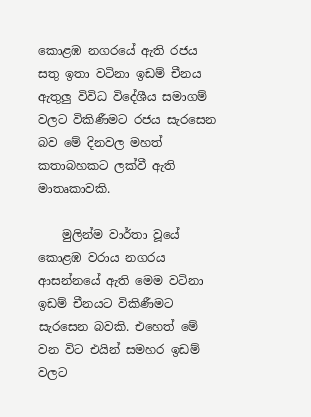කොළඹ නගරයේ ඇති රජය සතු ඉතා වටිනා ඉඩම් චීනය ඇතුලු විවිධ විදේශීය සමාගම් වලට විකිණීමට රජය සැරසෙන බව මේ දිනවල මහත් කතාබහකට ලක්වී ඇති මාතෘකාවකි.

    මුලින්ම වාර්තා වූයේ කොළඹ වරාය නගරය ආසන්නයේ ඇති මෙම වටිනා ඉඩම් චීනයට විකිණීමට සැරසෙන බවකි. එහෙත් මේ වන විට එයින් සමහර ඉඩම් වලට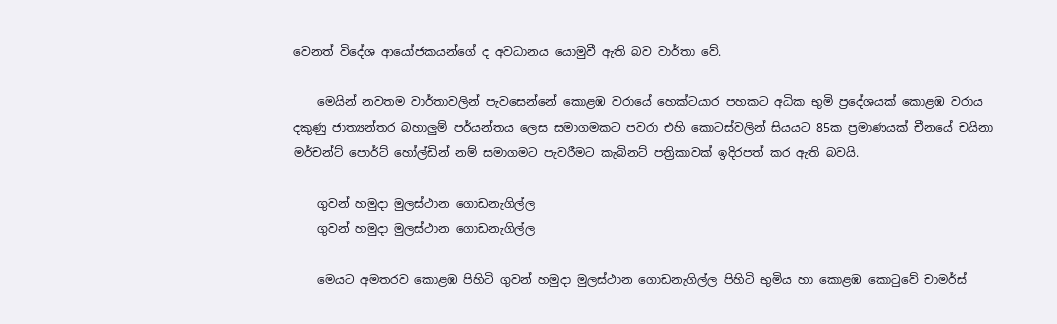වෙනත් විදේශ ආයෝජකයන්ගේ ද අවධානය යොමුවී ඇති බව වාර්තා වේ.

    මෙයින් නවතම වාර්තාවලින් පැවසෙන්නේ කොළඹ වරායේ හෙක්ටයාර පහකට අධික භුමි ප්‍රදේශයක් කොළඹ වරාය දකුණු ජාත්‍යන්තර බහාලුම් පර්යන්තය ලෙස සමාගමකට පවරා එහි කොටස්වලින් සියයට 85ක ප්‍රමාණයක් චීනයේ චයිනා මර්චන්ට් පොර්ට් හෝල්ඩින් නම් සමාගමට පැවරීමට කැබිනට් පත්‍රිකාවක් ඉදිරපත් කර ඇති බවයි.

    ගුවන් හමුදා මුලස්ථාන ගොඩනැගිල්ල
    ගුවන් හමුදා මුලස්ථාන ගොඩනැගිල්ල

    මෙයට අමතරව කොළඹ පිහිටි ගුවන් හමුදා මුලස්ථාන ගොඩනැගිල්ල පිහිටි භුමිය හා කොළඹ කොටුවේ චාමර්ස්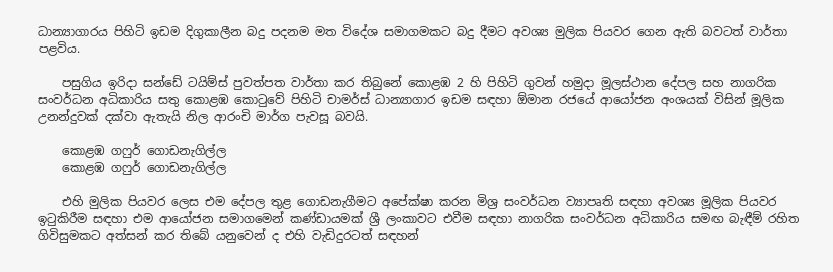ධාන්‍යාගාරය පිහිටි ඉඩම දිගුකාලීන බදු පදනම මත විදේශ සමාගමකට බදු දීමට අවශ්‍ය මුලික පියවර ගෙන ඇති බවටත් වාර්තා පළවිය.

    පසුගිය ඉරිදා සන්ඩේ ටයිම්ස් පුවත්පත වාර්තා කර තිබුනේ කොළඹ 2 හි පිහිටි ගුවන් හමුදා මූලස්ථාන දේපල සහ නාගරික සංවර්ධන අධිකාරිය සතු කොළඹ කොටුවේ පිහිටි චාමර්ස් ධාන්‍යාගාර ඉඩම සඳහා ඕමාන රජයේ ආයෝජන අංශයක් විසින් මූලික උනන්දුවක් දක්වා ඇතැයි නිල ආරංචි මාර්ග පැවසූ බවයි.

    කොළඹ ගෆුර් ගොඩනැගිල්ල
    කොළඹ ගෆුර් ගොඩනැගිල්ල

    එහි මුලික පියවර ලෙස එම දේපල තුළ ගොඩනැගීමට අපේක්ෂා කරන මිශ්‍ර සංවර්ධන ව්‍යාපෘති සඳහා අවශ්‍ය මූලික පියවර ඉටුකිරීම සඳහා එම ආයෝජන සමාගමෙන් කණ්ඩායමක් ශ්‍රී ලංකාවට එවීම සඳහා නාගරික සංවර්ධන අධිකාරිය සමඟ බැඳීම් රහිත ගිවිසුමකට අත්සන් කර තිබේ යනුවෙන් ද එහි වැඩිදුරටත් සඳහන්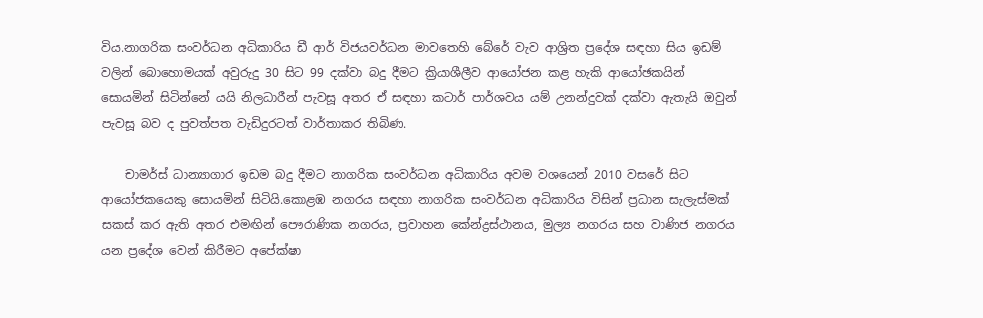විය.නාගරික සංවර්ධන අධිකාරිය ඩී ආර් විජයවර්ධන මාවතෙහි බේරේ වැව ආශ්‍රිත ප්‍රදේශ සඳහා සිය ඉඩම් වලින් බොහොමයක් අවුරුදු 30 සිට 99 දක්වා බදු දීමට ක්‍රියාශීලීව ආයෝජන කළ හැකි ආයෝඡකයින් සොයමින් සිටින්නේ යයි නිලධාරීන් පැවසූ අතර ඒ සඳහා කටාර් පාර්ශවය යම් උනන්දුවක් දක්වා ඇතැයි ඔවුන් පැවසූ බව ද පුවත්පත වැඩිදුරටත් වාර්තාකර තිබිණ.

    චාමර්ස් ධාන්‍යාගාර ඉඩම බදු දීමට නාගරික සංවර්ධන අධිකාරිය අවම වශයෙන් 2010 වසරේ සිට ආයෝජකයෙකු සොයමින් සිටියි.කොළඹ නගරය සඳහා නාගරික සංවර්ධන අධිකාරිය විසින් ප්‍රධාන සැලැස්මක් සකස් කර ඇති අතර එමඟින් පෞරාණික නගරය, ප්‍රවාහන කේන්ද්‍රස්ථානය, මුල්‍ය නගරය සහ වාණිජ නගරය යන ප්‍රදේශ වෙන් කිරීමට අපේක්ෂා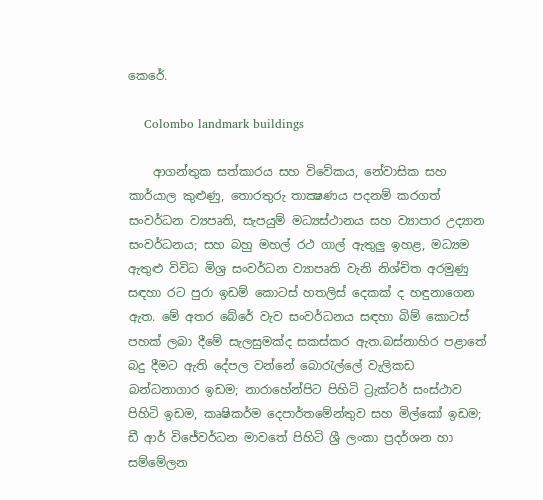කෙරේ.

    Colombo landmark buildings

    ආගන්තුක සත්කාරය සහ විවේකය, නේවාසික සහ කාර්යාල කුළුණු, තොරතුරු තාක්‍ෂණය පදනම් කරගත් සංවර්ධන ව්‍යපෘති, සැපයුම් මධ්‍යස්ථානය සහ ව්‍යාපාර උද්‍යාන සංවර්ධනය; සහ බහු මහල් රථ ගාල් ඇතුලු ඉහළ, මධ්‍යම ඇතුළු විවිධ මිශ්‍ර සංවර්ධන ව්‍යාපෘති වැනි නිශ්චිත අරමුණු සඳහා රට පුරා ඉඩම් කොටස් හතලිස් දෙකක් ද හඳුනාගෙන ඇත. මේ අතර බේරේ වැව සංවර්ධනය සඳහා බිම් කොටස් පහක් ලබා දීමේ සැලසුමක්ද සකස්කර ඇත.බස්නාහිර පළාතේ බදු දීමට ඇති දේපල වන්නේ බොරැල්ලේ වැලිකඩ බන්ධනාගාර ඉඩම; නාරාහේන්පිට පිහිටි ට්‍රැක්ටර් සංස්ථාව පිහිටි ඉඩම, කෘෂිකර්ම දෙපාර්තමේන්තුව සහ මිල්කෝ ඉඩම; ඩී ආර් විජේවර්ධන මාවතේ පිහිටි ශ්‍රී ලංකා ප්‍රදර්ශන හා සම්මේලන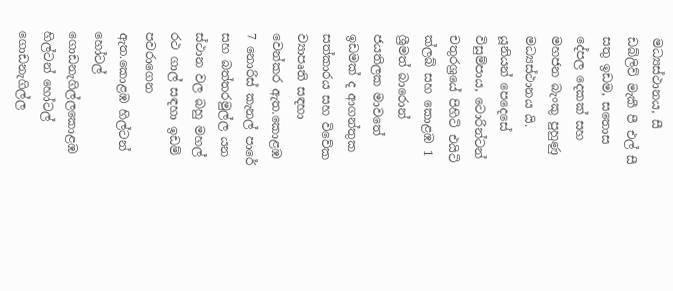මධ්‍යස්ථානය, සී ඩබ්ලිව් මැකී පී එල් සී සතු ඉඩම, සතොස දේපල දෙකක් සහ මහජන බැංකු පුහුණු මධ්‍යස්ථානය යි. යූනියන් පෙදෙසේ විසුම්පාය, ටොරින්ටන් චතුරශ්‍රයේ පිහිටි එයිටි ක්ලබ් සහ කොළඹ 1 ශ්‍රීමත් බාරොන් ජයතිලක මාවතේ ඉඩමක් ද ආගන්තුක සත්කාරය සහ විවේක ව්‍යාපෘති සඳහා වෙන්කර ඇත.කොළඹ 7 නොරිස් කැනල් පාරේ සහ බත්තරමුල්ල යන ස්ථාන වල බහු මහල් රථ ගාල් සඳහා ඉඩම් පවරාගෙන ඇත.කොළඹ හිල්ටන් හෝටල් ගොඩනැගිල්ලකොළඹ හිල්ටන් හෝටල් ගොඩනැගිල්ල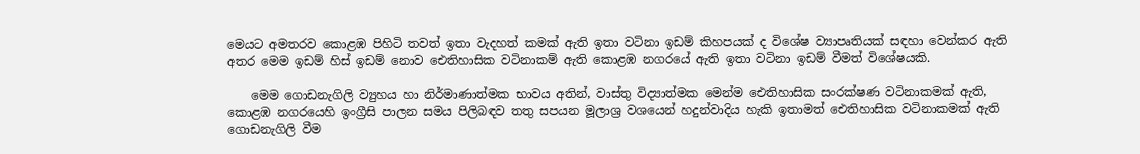මෙයට අමතරව කොළඹ පිහිටි තවත් ඉතා වැදහත් කමක් ඇති ඉතා වටිනා ඉඩම් කිහපයක් ද විශේෂ ව්‍යාපෘතියක් සඳහා වෙන්කර ඇති අතර මෙම ඉඩම් හිස් ඉඩම් නොව ඓතිහාසික වටිනාකම් ඇති කොළඹ නගරයේ ඇති ඉතා වටිනා ඉඩම් වීමත් විශේෂයකි.

    මෙම ගොඩනැගිලි ව්‍යුහය හා නිර්මාණාත්මක භාවය අතින්, වාස්තු විද්‍යාත්මක මෙන්ම ඓතිහාසික සංරක්ෂණ වටිනාකමක් ඇති, කොළඹ නගරයෙහි ඉංග්‍රීසි පාලන සමය පිලිබඳව තතු සපයන මූලාශ්‍ර වශයෙන් හදුන්වාදිය හැකි ඉතාමත් ඓතිහාසික වටිනාකමක් ඇති ගොඩනැගිලි වීම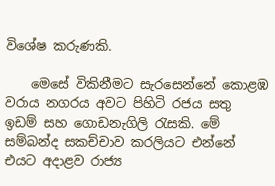විශේෂ කරුණකි.

    මෙසේ විකිනීමට සැරසෙන්නේ කොළඹ වරාය නගරය අවට පිහිටි රජය සතු ඉඩම් සහ ගොඩනැගිලි රැසකි. මේ සම්බන්ද සකච්චාව කරලියට එන්නේ එයට අදාළව රාජ්‍ය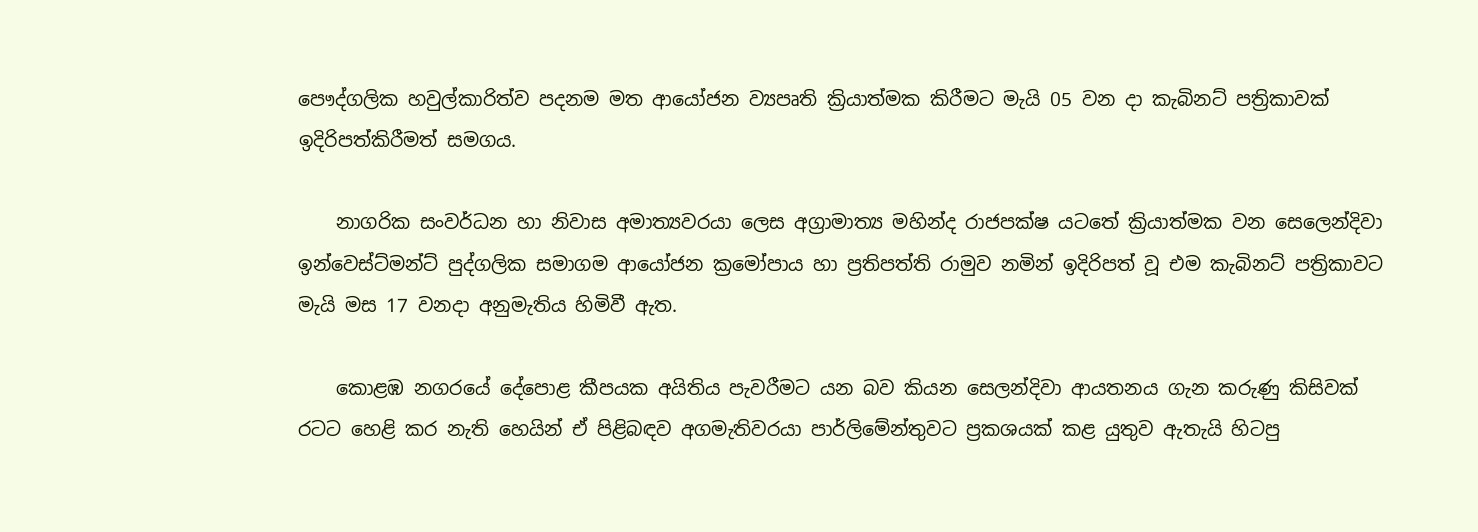පෞද්ගලික හවුල්කාරිත්ව පදනම මත ආයෝජන ව්‍යපෘති ක්‍රියාත්මක කිරීමට මැයි 05 වන දා කැබිනට් පත්‍රිකාවක් ඉදිරිපත්කිරීමත් සමගය.

    නාගරික සංවර්ධන හා නිවාස අමාත්‍යවරයා ලෙස අග්‍රාමාත්‍ය මහින්ද රාජපක්ෂ යටතේ ක්‍රියාත්මක වන සෙලෙන්දිවා ඉන්වෙස්ට්මන්ට් පුද්ගලික සමාගම ආයෝජන ක්‍රමෝපාය හා ප්‍රතිපත්ති රාමුව නමින් ඉදිරිපත් වූ එම කැබිනට් පත්‍රිකාවට මැයි මස 17 වනදා අනුමැතිය හිමිවී ඇත.

    කොළඹ නගරයේ දේපොළ කීපයක අයිතිය පැවරීමට යන බව කියන සෙලන්දිවා ආයතනය ගැන කරුණු කිසිවක් රටට හෙළි කර නැති හෙයින් ඒ පිළිබඳව අගමැතිවරයා පාර්ලිමේන්තුවට ප්‍රකශයක් කළ යුතුව ඇතැයි හිටපු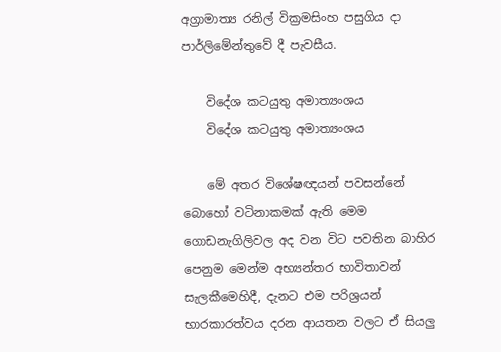අග්‍රාමාත්‍ය රනිල් වික්‍රමසිංහ පසුගිය දා පාර්ලිමේන්තුවේ දී පැවසීය.

    විදේශ කටයුතු අමාත්‍යංශය
    විදේශ කටයුතු අමාත්‍යංශය

    මේ අතර විශේෂඥයන් පවසන්නේ බොහෝ වටිනාකමක් ඇති මෙම ගොඩනැගිලිවල අද වන විට පවතින බාහිර පෙනුම මෙන්ම අභ්‍යන්තර භාවිතාවන් සැලකීමෙහිදී, දැනට එම පරිශ්‍රයන් භාරකාරත්වය දරන ආයතන වලට ඒ සියලු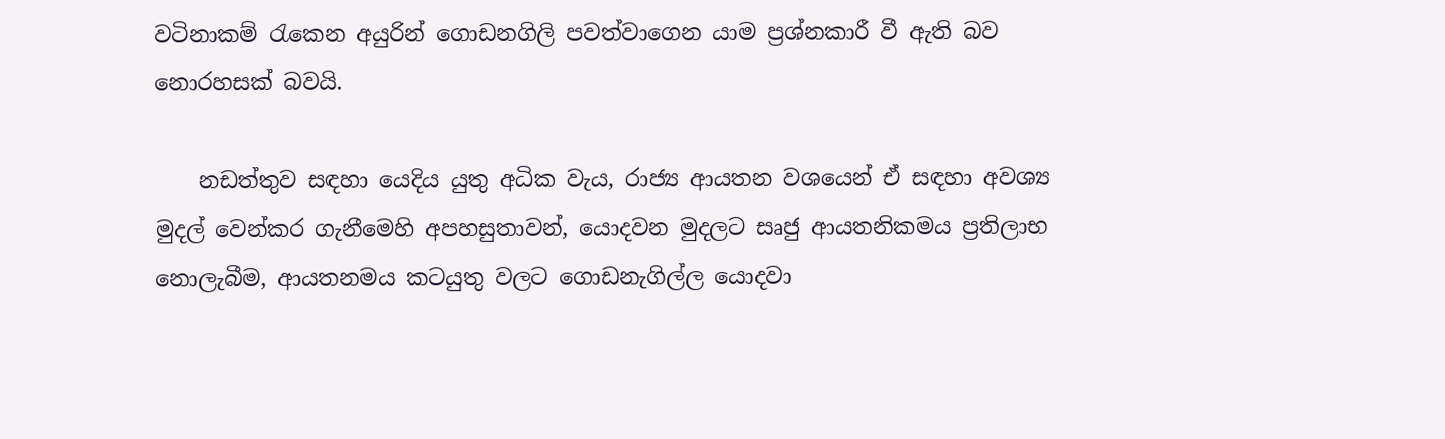වටිනාකම් රැකෙන අයුරින් ගොඩනගිලි පවත්වාගෙන යාම ප්‍රශ්නකාරී වී ඇති බව නොරහසක් බවයි.

    නඩත්තුව සඳහා යෙදිය යුතු අධික වැය, රාජ්‍ය ආයතන වශයෙන් ඒ සඳහා අවශ්‍ය මුදල් වෙන්කර ගැනීමෙහි අපහසුතාවන්, යොදවන මුදලට සෘජු ආයතනිකමය ප්‍රතිලාභ නොලැබීම, ආයතනමය කටයුතු වලට ගොඩනැගිල්ල යොදවා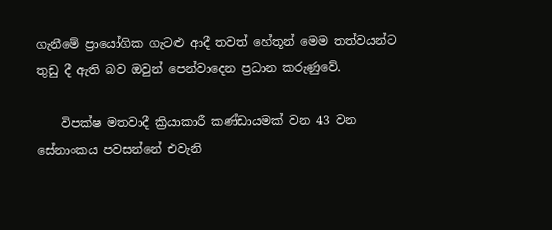ගැනීමේ ප්‍රායෝගික ගැටළු ආදී තවත් හේතූන් මෙම තත්වයන්ට තුඩු දී ඇති බව ඔවුන් පෙන්වාදෙන ප්‍රධාන කරුණුවේ.

    විපක්ෂ මතවාදී ක්‍රියාකාරී කණ්ඩායමක් වන 43 වන සේනාංකය පවසන්නේ එවැනි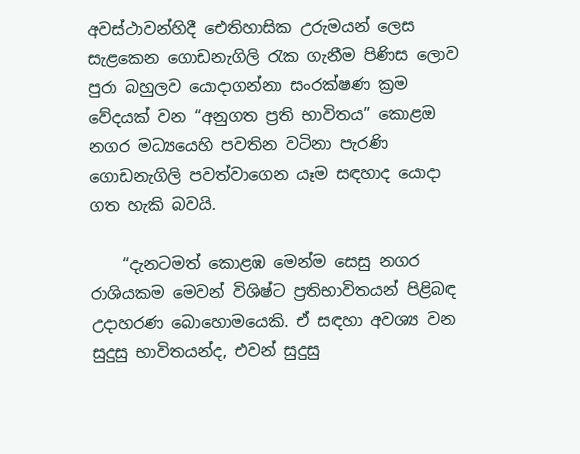අවස්ථාවන්හිදී ඓතිහාසික උරුමයන් ලෙස සැළකෙන ගොඩනැගිලි රැක ගැනීම පිණිස ලොව පුරා බහුලව යොදාගන්නා සංරක්ෂණ ක්‍රම වේදයක් වන “අනුගත ප්‍රති භාවිතය” කොළඔ නගර මධ්‍යයෙහි පවතින වටිනා පැරණි ගොඩනැගිලි පවත්වාගෙන යෑම සඳහාද යොදා ගත හැකි බවයි.

    “දැනටමත් කොළඹ මෙන්ම සෙසු නගර රාශියකම මෙවන් විශිෂ්ට ප්‍රතිභාවිතයන් පිළිබඳ උදාහරණ බොහොමයෙකි. ඒ සඳහා අවශ්‍ය වන සුදුසු භාවිතයන්ද, එවන් සුදුසු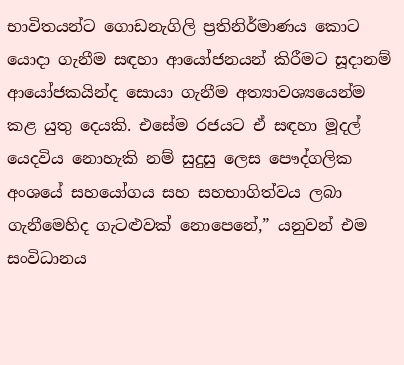භාවිතයන්ට ගොඩනැගිලි ප්‍රතිනිර්මාණය කොට යොදා ගැනීම සඳහා ආයෝජනයන් කිරීමට සූදානම් ආයෝජකයින්ද සොයා ගැනීම අත්‍යාවශ්‍යයෙන්ම කළ යුතු දෙයකි. එසේම රජයට ඒ සඳහා මූදල් යෙදවිය නොහැකි නම් සුදුසු ලෙස පෞද්ගලික අංශයේ සහයෝගය සහ සහභාගිත්වය ලබා ගැනීමෙහිද ගැටළුවක් නොපෙනේ,” යනුවන් එම සංවිධානය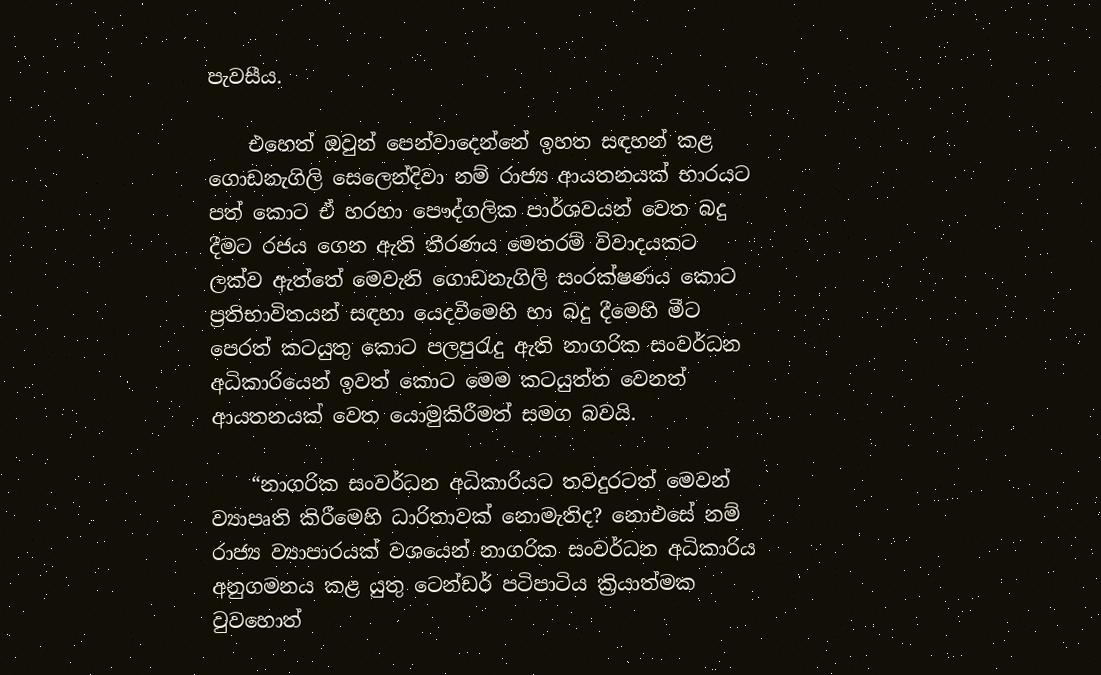පැවසීය.

    එහෙත් ඔවුන් පෙන්වාදෙන්නේ ඉහත සඳහන් කළ ගොඩනැගිලි සෙලෙන්දිවා නම් රාජ්‍ය ආයතනයක් භාරයට පත් කොට ඒ හරහා පෞද්ගලික පාර්ශවයන් වෙත බදු දීමට රජය ගෙන ඇති තීරණය මෙතරම් විවාදයකට ලක්ව ඇත්තේ මෙවැනි ගොඩනැගිලි සංරක්ෂණය කොට ප්‍රතිභාවිතයන් සඳහා යෙදවීමෙහි හා බදු දීමෙහි මීට පෙරත් කටයුතු කොට පලපුරැදු ඇති නාගරික සංවර්ධන අධිකාරියෙන් ඉවත් කොට මෙම කටයුත්ත වෙනත් ආයතනයක් වෙත යොමුකිරීමත් සමග බවයි.

    “නාගරික සංවර්ධන අධිකාරියට තවදුරටත් මෙවන් ව්‍යාපෘති කිරීමෙහි ධාරිතාවක් නොමැතිද? නොඑසේ නම් රාජ්‍ය ව්‍යාපාරයක් වශයෙන් නාගරික සංවර්ධන අධිකාරිය අනුගමනය කළ යුතු ටෙන්ඩර් පටිපාටිය ක්‍රියාත්මක වුවහොත්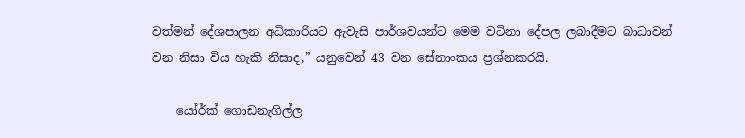වත්මන් දේශපාලන අධිකාරියට ඇවැසි පාර්ශවයන්ට මෙම වටිනා දේපල ලබාදීමට බාධාවන් වන නිසා විය හැකි නිසාද,” යනුවෙන් 43 වන සේනාංකය ප්‍රශ්නකරයි.

    යෝර්ක් ගොඩනැගිල්ල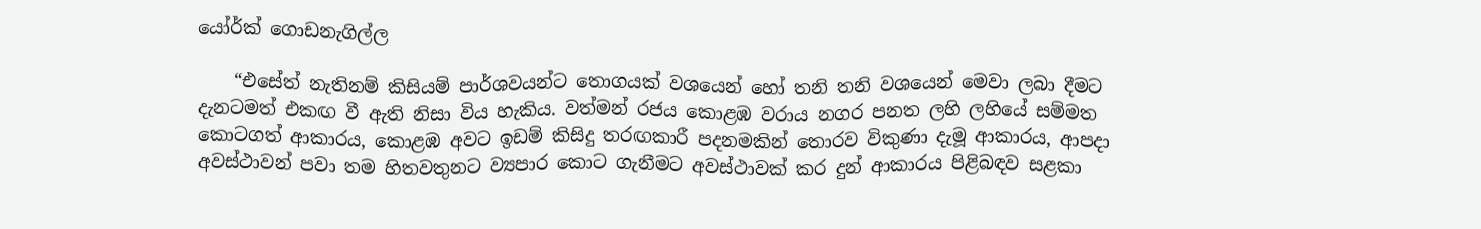යෝර්ක් ගොඩනැගිල්ල

    “එසේත් නැතිනම් කිසියම් පාර්ශවයන්ට තොගයක් වශයෙන් හෝ තනි තනි වශයෙන් මෙවා ලබා දීමට දැනටමත් එකඟ වී ඇති නිසා විය හැකිය. වත්මන් රජය කොළඹ වරාය නගර පනත ලහි ලහියේ සම්මත කොටගත් ආකාරය, කොළඹ අවට ඉඩම් කිසිදු තරඟකාරී පදනමකින් තොරව විකුණා දැමූ ආකාරය, ආපදා අවස්ථාවන් පවා තම හිතවතුනට ව්‍යපාර කොට ගැනීමට අවස්ථාවක් කර දුන් ආකාරය පිළිබඳව සළකා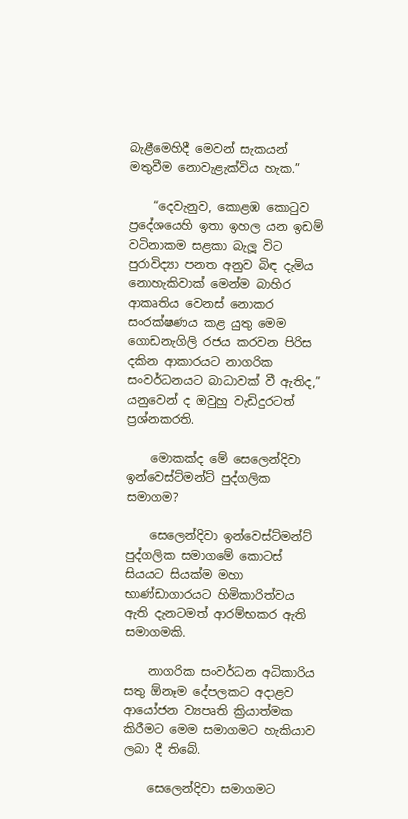බැළීමෙහිදී මෙවන් සැකයන් මතුවීම නොවැළැක්විය හැක.”

    “දෙවැනුව, කොළඹ කොටුව ප්‍රදේශයෙහි ඉතා ඉහල යන ඉඩම් වටිනාකම සළකා බැලූ විට පුරාවිද්‍යා පනත අනුව බිඳ දැමිය නොහැකිවාක් මෙන්ම බාහිර ආකෘතිය වෙනස් නොකර සංරක්ෂණය කළ යුතු මෙම ගොඩනැගිලි රජය කරවන පිරිස දකින ආකාරයට නාගරික සංවර්ධනයට බාධාවක් වී ඇතිද,” යනුවෙන් ද ඔවුහු වැඩිදුරටත් ප්‍රශ්නකරති.

    මොකක්ද මේ සෙලෙන්දිවා ඉන්වෙස්ට්මන්ට් පුද්ගලික සමාගම?

    සෙලෙන්දිවා ඉන්වෙස්ට්මන්ට් පුද්ගලික සමාගමේ කොටස් සියයට සියක්ම මහා භාණ්ඩාගාරයට හිමිකාරිත්වය ඇති දැනටමත් ආරම්භකර ඇති සමාගමකි.

    නාගරික සංවර්ධන අධිකාරිය සතු ඕනෑම දේපලකට අදාළව ආයෝජන ව්‍යපෘති ක්‍රියාත්මක කිරීමට මෙම සමාගමට හැකියාව ලබා දී තිබේ.

    සෙලෙන්දිවා සමාගමට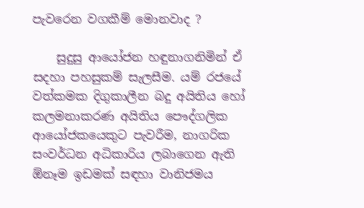පැවරෙන වගකීම් මොනවාද ?

    සුදුසු ආයෝජන හඳුනාගනිමින් ඒ සදහා පහසුකම් සැලසීම. යම් රජයේ වත්කමක දිගුකාලීන බදු අයිතිය හෝ කලමනාකරණ අයිතිය පෞද්ගලික ආයෝජකයෙකුට පැවරීම, නාගරික සංවර්ධන අධිකාරිය ලබාගෙන ඇති ඕනෑම ඉඩමක් සඳහා වානිජමය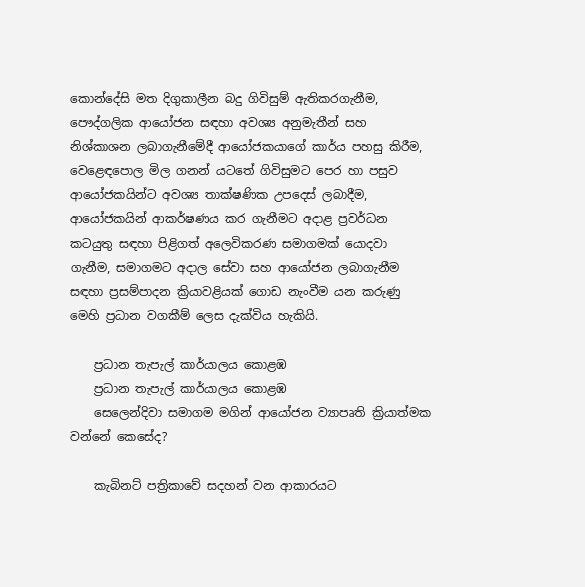කොන්දේසි මත දිගුකාලීන බදු ගිවිසුම් ඇතිකරගැනීම, පෞද්ගලික ආයෝජන සඳහා අවශ්‍ය අනුමැතීන් සහ නිශ්කාශන ලබාගැනීමේදී ආයෝජකයාගේ කාර්ය පහසු කිරීම, වෙළෙඳපොල මිල ගනන් යටතේ ගිවිසුමට පෙර හා පසුව ආයෝජකයින්ට අවශ්‍ය තාක්ෂණික උපදෙස් ලබාදීම, ආයෝජකයින් ආකර්ෂණය කර ගැනීමට අදාළ ප්‍රවර්ධන කටයුතු සඳහා පිළිගත් අලෙවිකරණ සමාගමක් යොදවා ගැනීම, සමාගමට අදාල සේවා සහ ආයෝජන ලබාගැනීම සඳහා ප්‍රසම්පාදන ක්‍රියාවළියක් ගොඩ නැංවීම යන කරුණු මෙහි ප්‍රධාන වගකීම් ලෙස දැක්විය හැකියි.

    ප්‍රධාන තැපැල් කාර්යාලය කොළඹ
    ප්‍රධාන තැපැල් කාර්යාලය කොළඹ
    සෙලෙන්දිවා සමාගම මගින් ආයෝජන ව්‍යාපෘති ක්‍රියාත්මක වන්නේ කෙසේද?

    කැබිනට් පත්‍රිකාවේ සදහන් වන ආකාරයට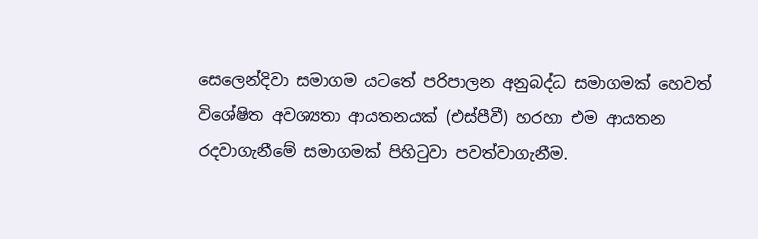සෙලෙන්දිවා සමාගම යටතේ පරිපාලන අනුබද්ධ සමාගමක් හෙවත් විශේෂිත අවශ්‍යතා ආයතනයක් (එස්පීවී) හරහා එම ආයතන රදවාගැනීමේ සමාගමක් පිහිටුවා පවත්වාගැනීම.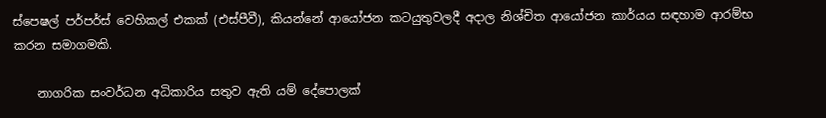ස්පෙෂල් පර්පර්ස් වෙහිකල් එකක් (එස්පීවී), කියන්නේ ආයෝජන කටයුතුවලදී අදාල නිශ්චිත ආයෝජන කාර්යය සඳහාම ආරම්භ කරන සමාගමකි.

    නාගරික සංවර්ධන අධිකාරිය සතුව ඇති යම් දේපොලක්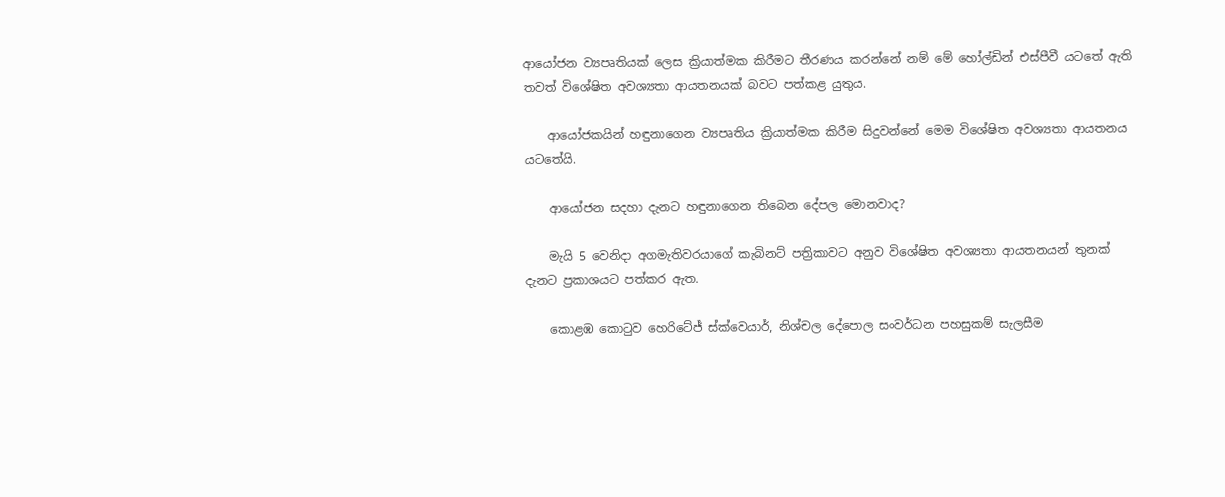ආයෝජන ව්‍යපෘතියක් ලෙස ක්‍රියාත්මක කිරීමට තීරණය කරන්නේ නම් මේ හෝල්ඩින් එස්පීවී යටතේ ඇති තවත් විශේෂිත අවශ්‍යතා ආයතනයක් බවට පත්කළ යුතුය.

    ආයෝජකයින් හඳුනාගෙන ව්‍යපෘතිය ක්‍රියාත්මක කිරීම සිදුවන්නේ මෙම විශේෂිත අවශ්‍යතා ආයතනය යටතේයි.

    ආයෝජන සදහා දැනට හඳුනාගෙන තිබෙන දේපල මොනවාද?

    මැයි 5 වෙනිදා අගමැතිවරයාගේ කැබිනට් පත්‍රිකාවට අනුව විශේෂිත අවශ්‍යතා ආයතනයන් තුනක් දැනට ප්‍රකාශයට පත්කර ඇත.

    කොළඹ කොටුව හෙරිටේජ් ස්ක්වෙයාර්, නිශ්චල දේපොල සංවර්ධන පහසුකම් සැලසීම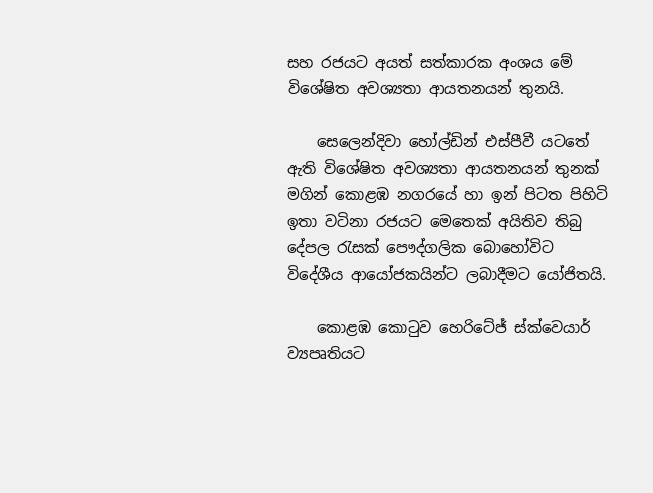සහ රජයට අයත් සත්කාරක අංශය මේ විශේෂිත අවශ්‍යතා ආයතනයන් තුනයි.

    සෙලෙන්දිවා හෝල්ඩින් එස්පීවී යටතේ ඇති විශේෂිත අවශ්‍යතා ආයතනයන් තුනක් මගින් කොළඹ නගරයේ හා ඉන් පිටත පිහිටි ඉතා වටිනා රජයට මෙතෙක් අයිතිව තිබු දේපල රැසක් පෞද්ගලික බොහෝවිට විදේශීය ආයෝජකයින්ට ලබාදීමට යෝජිතයි.

    කොළඹ කොටුව හෙරිටේජ් ස්ක්වෙයාර් ව්‍යපෘතියට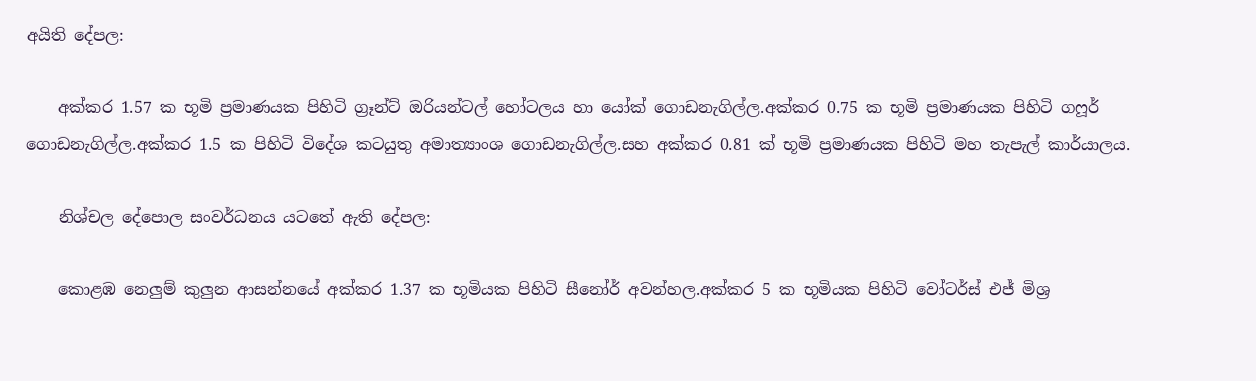අයිති දේපල:

    අක්කර 1.57 ක භූමි ප්‍රමාණයක පිහිටි ග්‍රෑන්ට් ඔරියන්ටල් හෝටලය හා යෝක් ගොඩනැගිල්ල.අක්කර 0.75 ක භූමි ප්‍රමාණයක පිහිටි ගෆූර් ගොඩනැගිල්ල.අක්කර 1.5 ක පිහිටි විදේශ කටයුතු අමාත්‍යාංශ ගොඩනැගිල්ල.සහ අක්කර 0.81 ක් භූමි ප්‍රමාණයක පිහිටි මහ තැපැල් කාර්යාලය.

    නිශ්චල දේපොල සංවර්ධනය යටතේ ඇති දේපල:

    කොළඹ නෙලුම් කුලුන ආසන්නයේ අක්කර 1.37 ක භූමියක පිහිටි සීනෝර් අවන්හල.අක්කර 5 ක භූමියක පිහිටි වෝටර්ස් එජ් මිශ්‍ර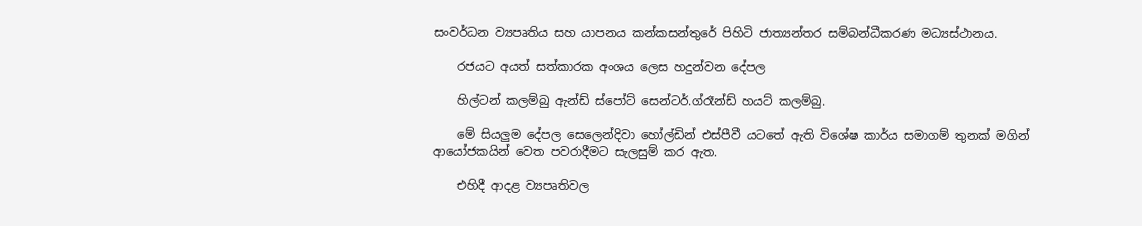සංවර්ධන ව්‍යපෘතිය සහ යාපනය කන්කසන්තුරේ පිහිටි ජාත්‍යන්තර සම්බන්ධීකරණ මධ්‍යස්ථානය.

    රජයට අයත් සත්කාරක අංශය ලෙස හදුන්වන දේපල

    හිල්ටන් කලම්බු ඇන්ඩ් ස්පෝට් සෙන්ටර්.ග්රෑන්ඩ් හයට් කලම්බු.

    මේ සියලුම දේපල සෙලෙන්දිවා හෝල්ඩින් එස්පීවී යටතේ ඇති විශේෂ කාර්ය සමාගම් තුනක් මගින් ආයෝජකයින් වෙත පවරාදීමට සැලසුම් කර ඇත.

    එහිදී ආදළ ව්‍යපෘතිවල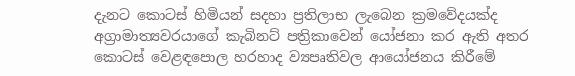දැනට කොටස් හිමියන් සදහා ප්‍රතිලාභ ලැබෙන ක්‍රමවේදයක්ද අග්‍රාමාත්‍යවරයාගේ කැබිනට් පත්‍රිකාවෙන් යෝජනා කර ඇති අතර කොටස් වෙළඳපොල හරහාද ව්‍යපෘතිවල ආයෝජනය කිරීමේ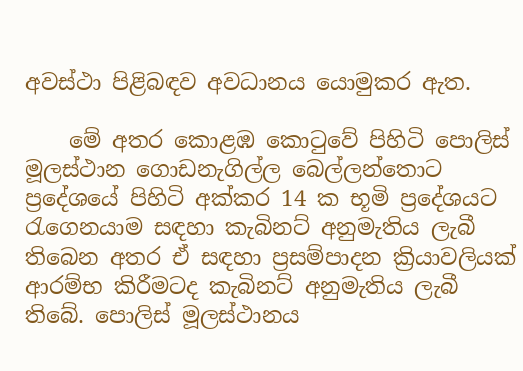අවස්ථා පිළිබඳව අවධානය යොමුකර ඇත.

    මේ අතර කොළඹ කොටුවේ පිහිටි පොලිස් මූලස්ථාන ගොඩනැගිල්ල බෙල්ලන්තොට ප්‍රදේශයේ පිහිටි අක්කර 14 ක භූමි ප්‍රදේශයට රැගෙනයාම සඳහා කැබිනට් අනුමැතිය ලැබී තිබෙන අතර ඒ සඳහා ප්‍රසම්පාදන ක්‍රියාවලියක් ආරම්භ කිරීමටද කැබිනට් අනුමැතිය ලැබී තිබේ. පොලිස් මූලස්ථානය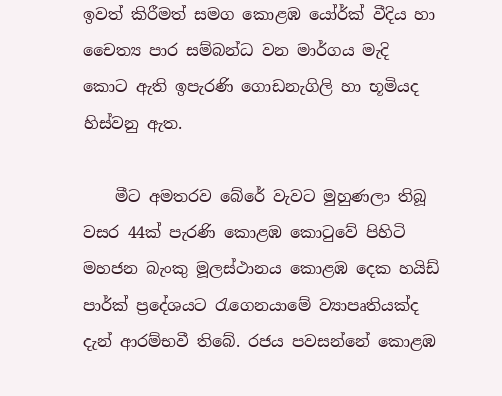ඉවත් කිරීමත් සමග කොළඹ යෝර්ක් වීදිය හා චෛත්‍ය පාර සම්බන්ධ වන මාර්ගය මැදි කොට ඇති ඉපැරණි ගොඩනැගිලි හා භූමියද හිස්වනු ඇත.

    මීට අමතරව බේරේ වැවට මුහුණලා තිබූ වසර 44ක් පැරණි කොළඹ කොටුවේ පිහිටි මහජන බැංකු මූලස්ථානය කොළඹ දෙක හයිඩ් පාර්ක් ප්‍රදේශයට රැගෙනයාමේ ව්‍යාපෘතියක්ද දැන් ආරම්භවී තිබේ. රජය පවසන්නේ කොළඹ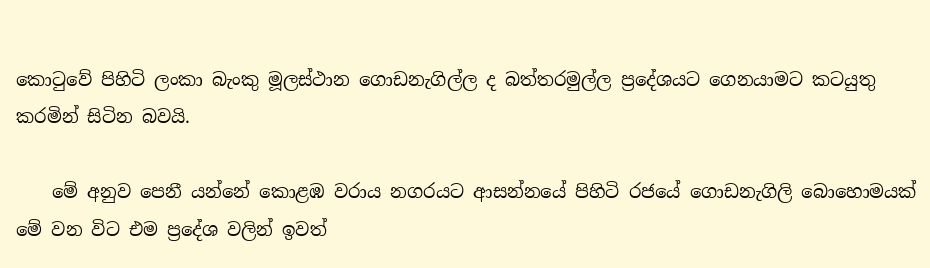කොටුවේ පිහිටි ලංකා බැංකු මූලස්ථාන ගොඩනැගිල්ල ද බත්තරමුල්ල ප්‍රදේශයට ගෙනයාමට කටයුතු කරමින් සිටින බවයි.

    මේ අනුව පෙනී යන්නේ කොළඹ වරාය නගරයට ආසන්නයේ පිහිටි රජයේ ගොඩනැගිලි බොහොමයක් මේ වන විට එම ප්‍රදේශ වලින් ඉවත්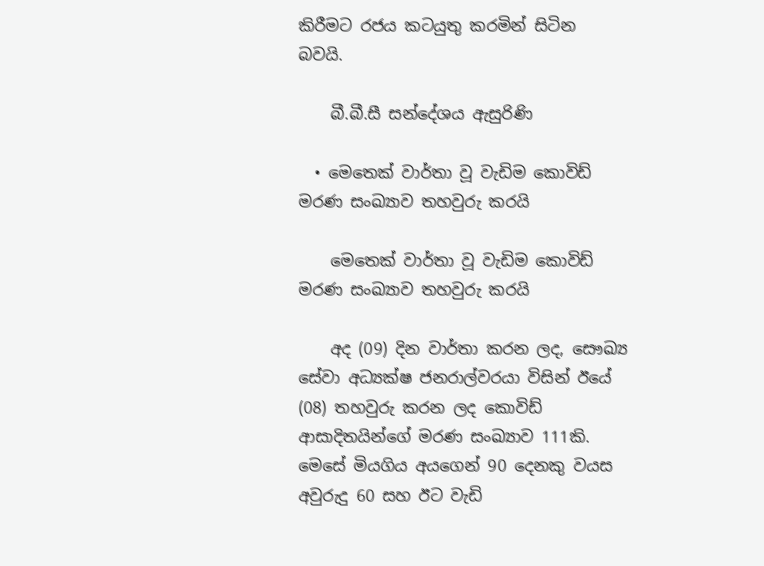කිරීමට රජය කටයුතු කරමින් සිටින බවයි.

    බී.බී.සී සන්දේශය ඇසුරිණි

  • මෙතෙක් වාර්තා වූ වැඩිම කොවිඩ් මරණ සංඛ්‍යාව තහවුරු කරයි

    මෙතෙක් වාර්තා වූ වැඩිම කොවිඩ් මරණ සංඛ්‍යාව තහවුරු කරයි

    අද (09) දින වාර්තා කරන ලද, සෞඛ්‍ය සේවා අධ්‍යක්ෂ ජනරාල්වරයා විසින් ඊයේ (08) තහවුරු කරන ලද කොවිඩ් ආසාදිතයින්ගේ මරණ සංඛ්‍යාව 111කි. මෙසේ මියගිය අයගෙන් 90 දෙනකු වයස අවුරුදු 60 සහ ඊට වැඩි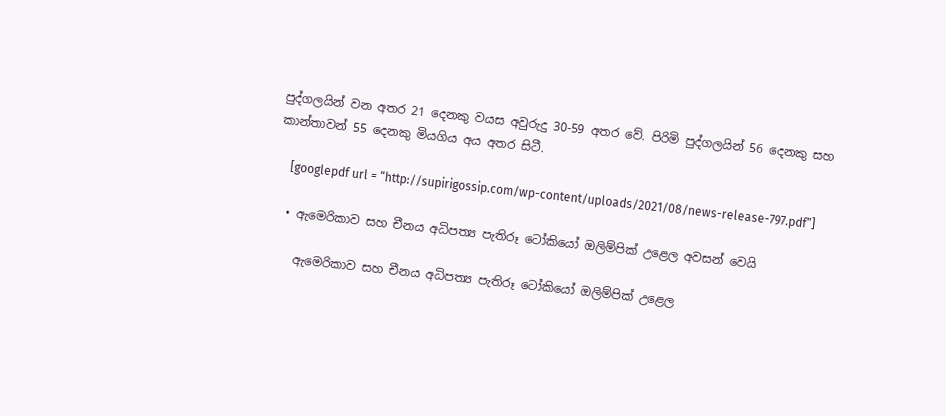පුද්ගලයින් වන අතර 21 දෙනකු වයස අවුරුදු 30-59 අතර වේ. පිරිමි පුද්ගලයින් 56 දෙනකු සහ කාන්තාවන් 55 දෙනකු මියගිය අය අතර සිටී.

    [googlepdf url = “http://supirigossip.com/wp-content/uploads/2021/08/news-release-797.pdf”]

  • ඇමෙරිකාව සහ චීනය අධිපත්‍ය පැතිරූ ටෝකියෝ ඔලිම්පික් උළෙල අවසන් වෙයි

    ඇමෙරිකාව සහ චීනය අධිපත්‍ය පැතිරූ ටෝකියෝ ඔලිම්පික් උළෙල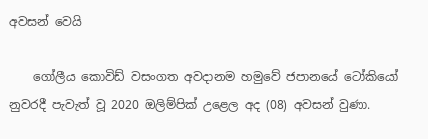අවසන් වෙයි

    ගෝලීය කොවිඩ් වසංගත අවදානම හමුවේ ජපානයේ ටෝකියෝ නුවරදී පැවැත් වූ 2020 ඔලිම්පික් උළෙල අද (08) අවසන් වුණා.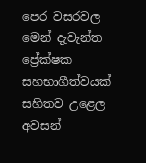පෙර වසරවල මෙන් දැවැන්ත ප්‍රේක්ෂක සහභාගීත්වයක් සහිතව උළෙල අවසන්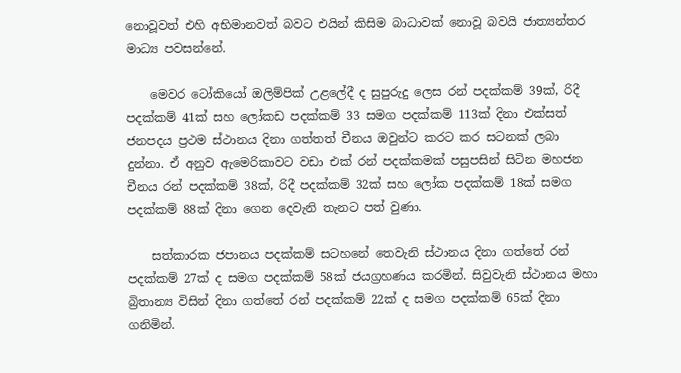නොවූවත් එහි අභිමානවත් බවට එයින් කිසිම බාධාවක් නොවූ බවයි ජාත්‍යන්තර මාධ්‍ය පවසන්නේ.

    මෙවර ටෝකියෝ ඔලිම්පික් උළලේදී ද සුපුරුදු ලෙස රන් පදක්කම් 39ක්, රිදී පදක්කම් 41ක් සහ ලෝකඩ පදක්කම් 33 සමග පදක්කම් 113ක් දිනා එක්සත් ජනපදය ප්‍රථම ස්ථානය දිනා ගත්තත් චීනය ඔවුන්ට කරට කර සටනක් ලබා දුන්නා. ඒ අනුව ඇමෙරිකාවට වඩා එක් රන් පදක්කමක් පසුපසින් සිටින මහජන චීනය රන් පදක්කම් 38ක්, රිදී පදක්කම් 32ක් සහ ලෝක පදක්කම් 18ක් සමග පදක්කම් 88ක් දිනා ගෙන දෙවැනි තැනට පත් වුණා.

    සත්කාරක ජපානය පදක්කම් සටහනේ තෙවැනි ස්ථානය දිනා ගත්තේ රන් පදක්කම් 27ක් ද සමග පදක්කම් 58ක් ජයග්‍රහණය කරමින්. සිවුවැනි ස්ථානය මහා බ්‍රිතාන්‍ය විසින් දිනා ගත්තේ රන් පදක්කම් 22ක් ද සමග පදක්කම් 65ක් දිනා ගනිමින්.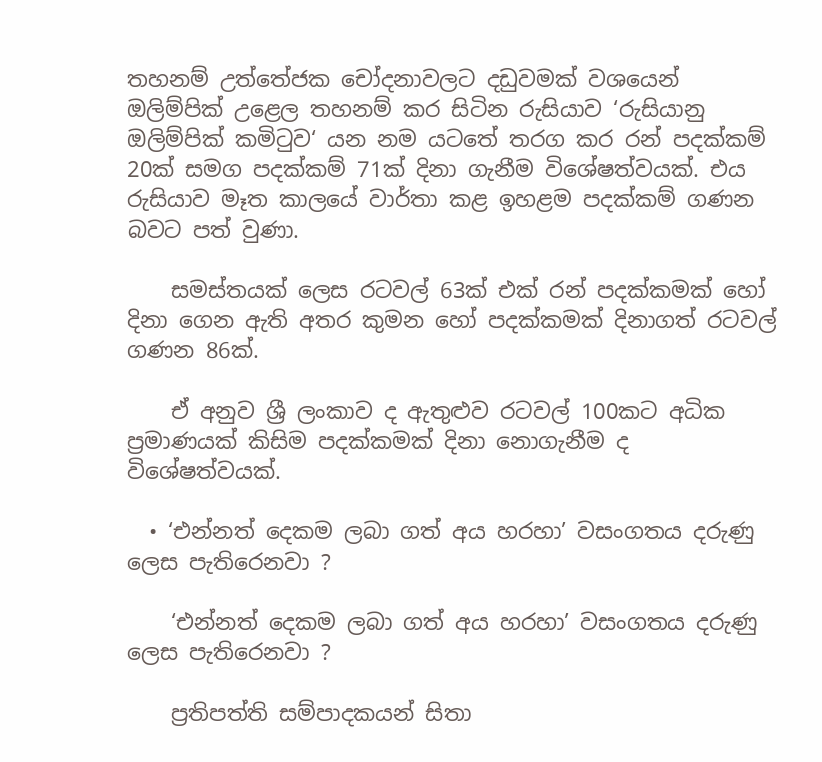තහනම් උත්තේජක චෝදනාවලට දඩුවමක් වශයෙන් ඔලිම්පික් උළෙල තහනම් කර සිටින රුසියාව ‘රුසියානු ඔලිම්පික් කමිටුව‘ යන නම යටතේ තරග කර රන් පදක්කම් 20ක් සමග පදක්කම් 71ක් දිනා ගැනීම විශේෂත්වයක්. එය රුසියාව මෑත කාලයේ වාර්තා කළ ඉහළම පදක්කම් ගණන බවට පත් වුණා.

    සමස්තයක් ලෙස රටවල් 63ක් එක් රන් පදක්කමක් හෝ දිනා ගෙන ඇති අතර කුමන හෝ පදක්කමක් දිනාගත් රටවල් ගණන 86ක්.

    ඒ අනුව ශ්‍රී ලංකාව ද ඇතුළුව රටවල් 100කට අධික ප්‍රමාණයක් කිසිම පදක්කමක් දිනා නොගැනීම ද විශේෂත්වයක්.

  • ‘එන්නත් දෙකම ලබා ගත් අය හරහා’ වසංගතය දරුණු ලෙස පැතිරෙනවා ?

    ‘එන්නත් දෙකම ලබා ගත් අය හරහා’ වසංගතය දරුණු ලෙස පැතිරෙනවා ?

    ප්‍රතිපත්ති සම්පාදකයන් සිතා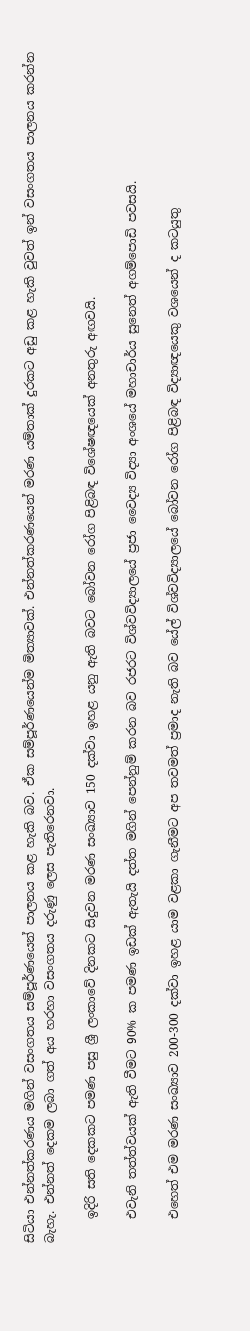සිටියා එන්නත්කරණය මගින් වසංගතය සම්පූර්ණයෙන් පාලනය කළ හැකි බව. ඒක සම්පූර්ණයෙන්ම මිත්‍යාවක්. එන්නත්කරණයෙන් මරණ යම්තාක් දුරකට අඩු කළ හැකි වුවත් ඉන් වසංගතය පාලනය කරන්න බැහැ. එන්නත් දෙකම ලබා ගත් අය හරහා වසංගතය දරුණු ලෙස පැතිරෙනවා.

    ඉදිරි සති දෙකකට පමණ පසු ශ්‍රී ලංකාවේ දිනකට සිදුවන මරණ සංඛ්‍යාව 150 දක්වා ඉහළ යනු ඇති බවට බෝවන රෝග පිළිබඳ විශේෂඥයෙක් අනතුරු අඟවයි.

    එවැනි තත්ත්වයක් ඇති වීමට 90% ක පමණ ඉඩක් ඇතැයි දත්ත මගින් පෙන්නුම් කරන බව රජරට විශ්වවිද්‍යාලයේ ප්‍රජා වෛද්‍ය විද්‍යා අංශයේ මහාචාර්ය සුනෙත් අගම්පොඩි පවසයි.

    එහෙත් එම මරණ සංඛ්‍යාව 200-300 දක්වා ඉහළ යාම වළකා ගැනීමට අප තවමත් ප්‍රමාද නැති බව යේල් විශ්වවිද්‍යාලයේ බෝවන රෝග පිළිබඳ විද්‍යාඥයෙකු වශයෙන් ද කටයුතු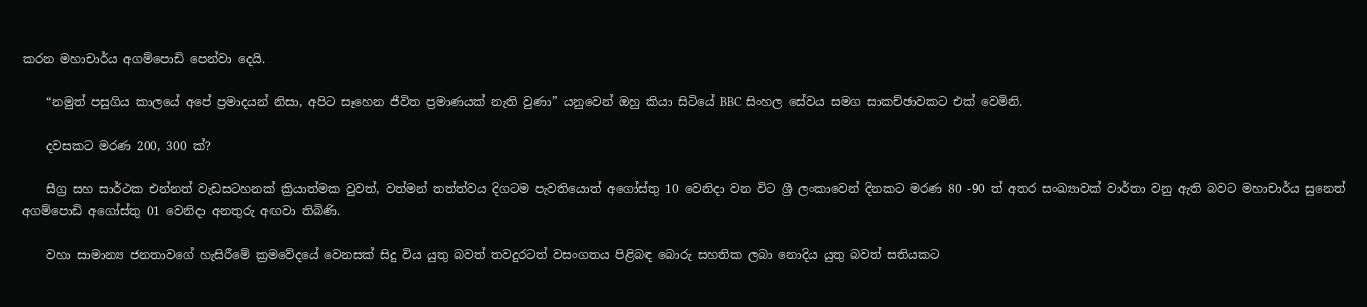කරන මහාචාර්ය අගම්පොඩි පෙන්වා දෙයි.

    “නමුත් පසුගිය කාලයේ අපේ ප්‍රමාදයන් නිසා, අපිට සෑහෙන ජීවිත ප්‍රමාණයක් නැති වුණා” යනුවෙන් ඔහු කියා සිටියේ BBC සිංහල සේවය සමග සාකච්ඡාවකට එක් වෙමිනි.

    දවසකට මරණ 200, 300 ක්?

    සීග්‍ර සහ සාර්ථක එන්නත් වැඩසටහනක් ක්‍රියාත්මක වුවත්, වත්මන් තත්ත්වය දිගටම පැවතියොත් අගෝස්තු 10 වෙනිදා වන විට ශ්‍රී ලංකාවෙන් දිනකට මරණ 80 -90 ත් අතර සංඛ්‍යාවක් වාර්තා වනු ඇති බවට මහාචාර්ය සුනෙත් අගම්පොඩි අගෝස්තු 01 වෙනිදා අනතුරු අඟවා තිබිණි.

    වහා සාමාන්‍ය ජනතාවගේ හැසිරීමේ ක්‍රමවේදයේ වෙනසක් සිදු විය යුතු බවත් තවදුරටත් වසංගතය පිළිබඳ බොරු සහතික ලබා නොදිය යුතු බවත් සතියකට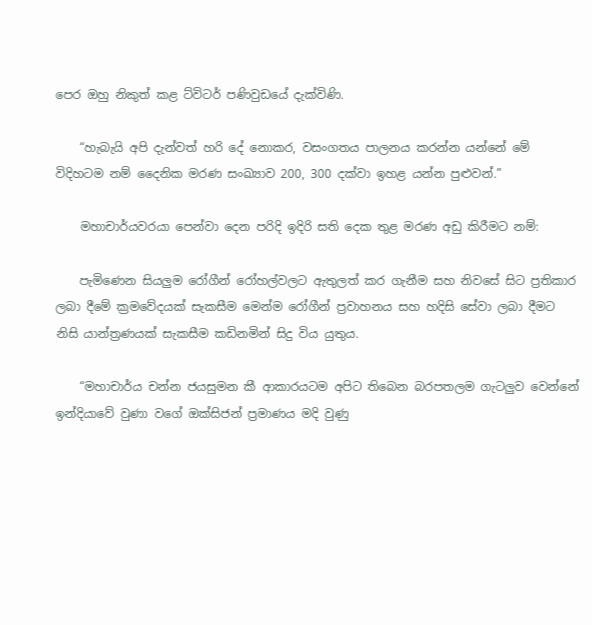පෙර ඔහු නිකුත් කළ ට්විටර් පණිවුඩයේ දැක්විණි.

    “හැබැයි අපි දැන්වත් හරි දේ නොකර, වසංගතය පාලනය කරන්න යන්නේ මේ විදිහටම නම් දෛනික මරණ සංඛ්‍යාව 200, 300 දක්වා ඉහළ යන්න පුළුවන්.”

    මහාචාර්යවරයා පෙන්වා දෙන පරිදි ඉදිරි සති දෙක තුළ මරණ අඩු කිරීමට නම්:

    පැමිණෙන සියලුම රෝගීන් රෝහල්වලට ඇතුලත් කර ගැනීම සහ නිවසේ සිට ප්‍රතිකාර ලබා දීමේ ක්‍රමවේදයක් සැකසීම මෙන්ම රෝගීන් ප්‍රවාහනය සහ හදිසි සේවා ලබා දීමට නිසි යාන්ත්‍රණයක් සැකසීම කඩිනමින් සිදු විය යුතුය.

    “මහාචාර්ය චන්න ජයසුමන කී ආකාරයටම අපිට තිබෙන බරපතලම ගැටලුව වෙන්නේ ඉන්දියාවේ වුණා වගේ ඔක්සිජන් ප්‍රමාණය මදි වුණු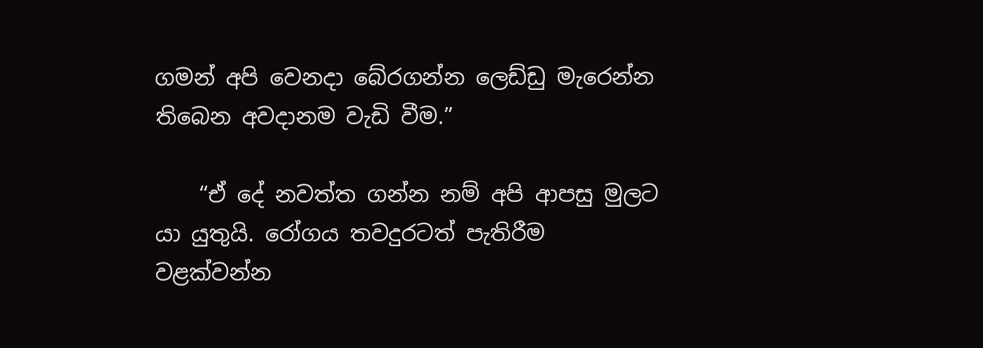ගමන් අපි වෙනදා බේරගන්න ලෙඩ්ඩු මැරෙන්න තිබෙන අවදානම වැඩි වීම.”

    “ඒ දේ නවත්ත ගන්න නම් අපි ආපසු මුලට යා යුතුයි. රෝගය තවදුරටත් පැතිරීම වළක්වන්න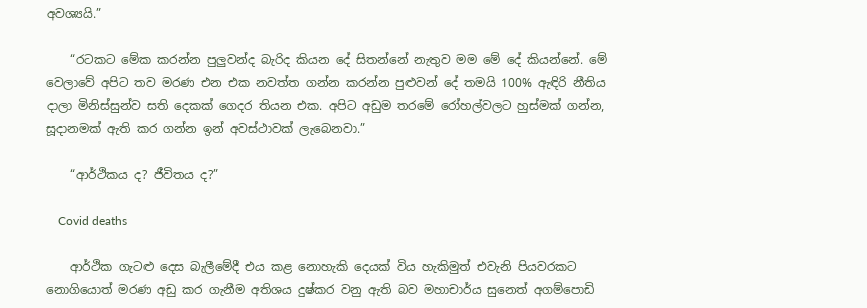අවශ්‍යයි.”

    “රටකට මේක කරන්න පුලුවන්ද බැරිද කියන දේ සිතන්නේ නැතුව මම මේ දේ කියන්නේ. මේ වෙලාවේ අපිට තව මරණ එන එක නවත්ත ගන්න කරන්න පුළුවන් දේ තමයි 100% ඇඳිරි නීතිය දාලා මිනිස්සුන්ව සති දෙකක් ගෙදර තියන එක. අපිට අඩුම තරමේ රෝහල්වලට හුස්මක් ගන්න, සූදානමක් ඇති කර ගන්න ඉන් අවස්ථාවක් ලැබෙනවා.”

    “ආර්ථිකය ද? ජීවිතය ද?”

    Covid deaths

    ආර්ථික ගැටළු දෙස බැලීමේදී එය කළ නොහැකි දෙයක් විය හැකිමුත් එවැනි පියවරකට නොගියොත් මරණ අඩු කර ගැනීම අතිශය දුෂ්කර වනු ඇති බව මහාචාර්ය සුනෙත් අගම්පොඩි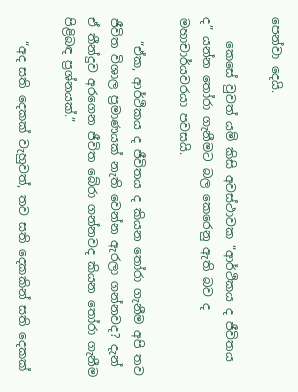පෙන්වා දෙයි.

    කෙසේ වුවත් යම් කිසි අවස්ථාවක “ආර්ථිකය ද ජීවිතය ද” යන්න තෝරා ගැනීමට බල කෙරෙනු ඇති බව ද මහාචාර්යවරයා පවසයි.

    “ඒක, ආර්ථිකය ද ජීවිතය ද කියන තෝරා ගැනීම අපි තව ජීවිත විශාල ප්‍රමාණයක් නැති වෙන්න ඇරලා ගන්නවද? දැන් ඒ තීන්දුව අරගෙන ජීවිත බේරා ගන්නවද කියන තෝරා ගැනීම පිළිබඳ ප්‍රශ්නයක්.”

    “අද සති දෙකක් වැහුවත්, තව සති දෙකකින් සති දෙකක්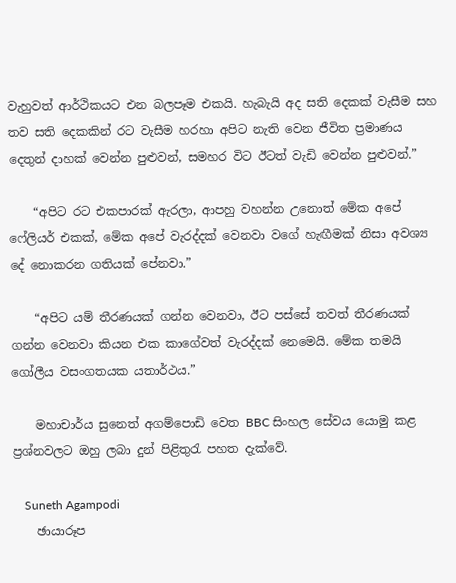වැහුවත් ආර්ථිකයට එන බලපෑම එකයි. හැබැයි අද සති දෙකක් වැසීම සහ තව සති දෙකකින් රට වැසීම හරහා අපිට නැති වෙන ජීවිත ප්‍රමාණය දෙතුන් දාහක් වෙන්න පුළුවන්, සමහර විට ඊටත් වැඩි වෙන්න පුළුවන්.”

    “අපිට රට එකපාරක් ඇරලා, ආපහු වහන්න උනොත් මේක අපේ ෆේලියර් එකක්, මේක අපේ වැරද්දක් වෙනවා වගේ හැඟීමක් නිසා අවශ්‍ය දේ නොකරන ගතියක් පේනවා.”

    “අපිට යම් තීරණයක් ගන්න වෙනවා, ඊට පස්සේ තවත් තීරණයක් ගන්න වෙනවා කියන එක කාගේවත් වැරද්දක් නෙමෙයි. මේක තමයි ගෝලීය වසංගතයක යතාර්ථය.”

    මහාචාර්ය සුනෙත් අගම්පොඩි වෙත BBC සිංහල සේවය යොමු කළ ප්‍රශ්නවලට ඔහු ලබා දුන් පිළිතුරැ පහත දැක්වේ.

    Suneth Agampodi
    ඡායාරූප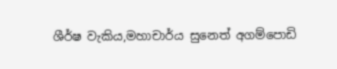ශීර්ෂ වැකිය,මහාචාර්ය සුනෙත් අගම්පොඩි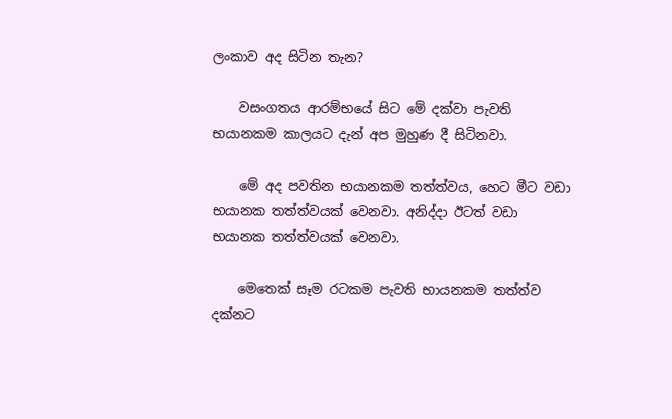ලංකාව අද සිටින තැන?

    වසංගතය ආරම්භයේ සිට මේ දක්වා පැවති භයානකම කාලයට දැන් අප මුහුණ දී සිටිනවා.

    මේ අද පවතින භයානකම තත්ත්වය, හෙට මීට වඩා භයානක තත්ත්වයක් වෙනවා. අනිද්දා ඊටත් වඩා භයානක තත්ත්වයක් වෙනවා.

    මෙතෙක් සෑම රටකම පැවති භායනකම තත්ත්ව දක්නට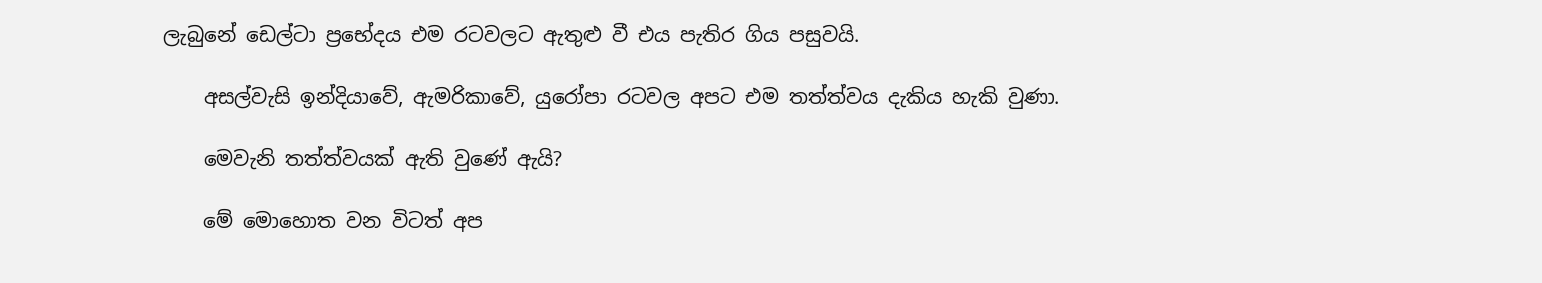ලැබුනේ ඩෙල්ටා ප්‍රභේදය එම රටවලට ඇතුළු වී එය පැතිර ගිය පසුවයි.

    අසල්වැසි ඉන්දියාවේ, ඇමරිකාවේ, යුරෝපා රටවල අපට එම තත්ත්වය දැකිය හැකි වුණා.

    මෙවැනි තත්ත්වයක් ඇති වුණේ ඇයි?

    මේ මොහොත වන විටත් අප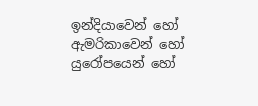ඉන්දියාවෙන් හෝ ඇමරිකාවෙන් හෝ යුරෝපයෙන් හෝ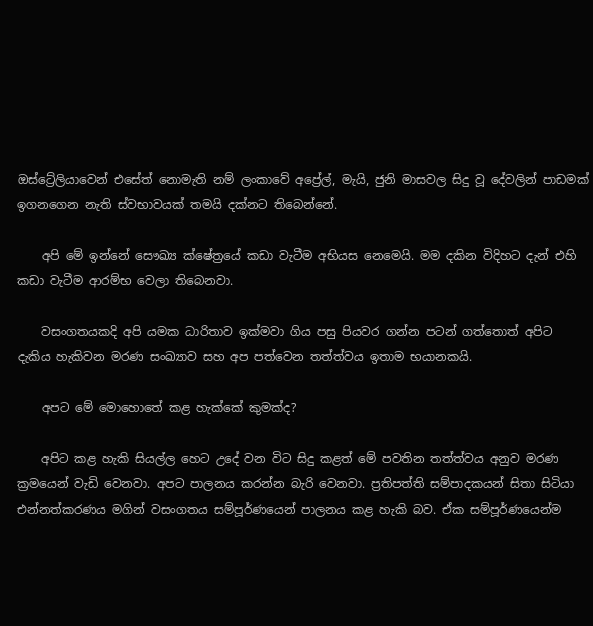ඔස්ට්‍රේලියාවෙන් එසේත් නොමැති නම් ලංකාවේ අප්‍රේල්, මැයි, ජුනි මාසවල සිදු වූ දේවලින් පාඩමක් ඉගනගෙන නැති ස්වභාවයක් තමයි දක්නට තිබෙන්නේ.

    අපි මේ ඉන්නේ සෞඛ්‍ය ක්ෂේත්‍රයේ කඩා වැටීම අභියස නෙමෙයි. මම දකින විදිහට දැන් එහි කඩා වැටීම ආරම්භ වෙලා තිබෙනවා.

    වසංගතයකදි අපි යමක ධාරිතාව ඉක්මවා ගිය පසු පියවර ගන්න පටන් ගත්තොත් අපිට දැකිය හැකිවන මරණ සංඛ්‍යාව සහ අප පත්වෙන තත්ත්වය ඉතාම භයානකයි.

    අපට මේ මොහොතේ කළ හැක්කේ කුමක්ද?

    අපිට කළ හැකි සියල්ල හෙට උදේ වන විට සිදු කළත් මේ පවතින තත්ත්වය අනුව මරණ ක්‍රමයෙන් වැඩි වෙනවා. අපට පාලනය කරන්න බැරි වෙනවා. ප්‍රතිපත්ති සම්පාදකයන් සිතා සිටියා එන්නත්කරණය මගින් වසංගතය සම්පූර්ණයෙන් පාලනය කළ හැකි බව. ඒක සම්පූර්ණයෙන්ම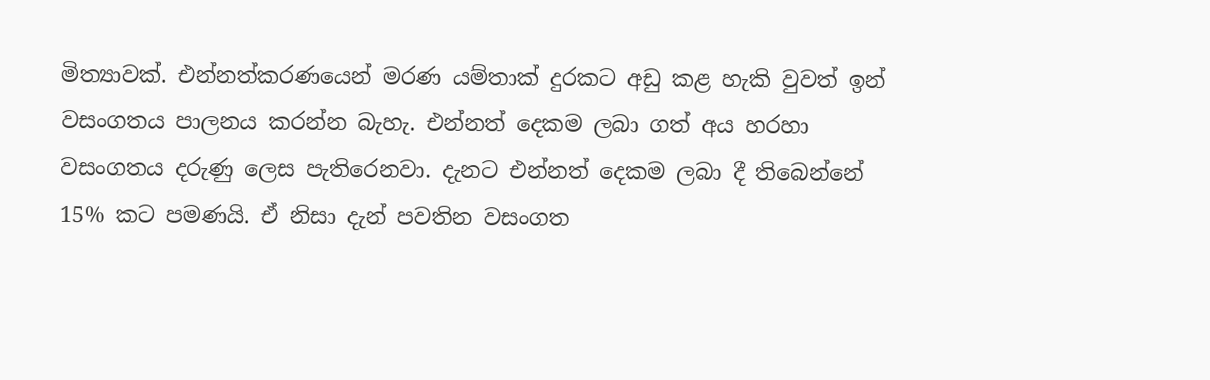මිත්‍යාවක්. එන්නත්කරණයෙන් මරණ යම්තාක් දුරකට අඩු කළ හැකි වුවත් ඉන් වසංගතය පාලනය කරන්න බැහැ. එන්නත් දෙකම ලබා ගත් අය හරහා වසංගතය දරුණු ලෙස පැතිරෙනවා. දැනට එන්නත් දෙකම ලබා දී තිබෙන්නේ 15% කට පමණයි. ඒ නිසා දැන් පවතින වසංගත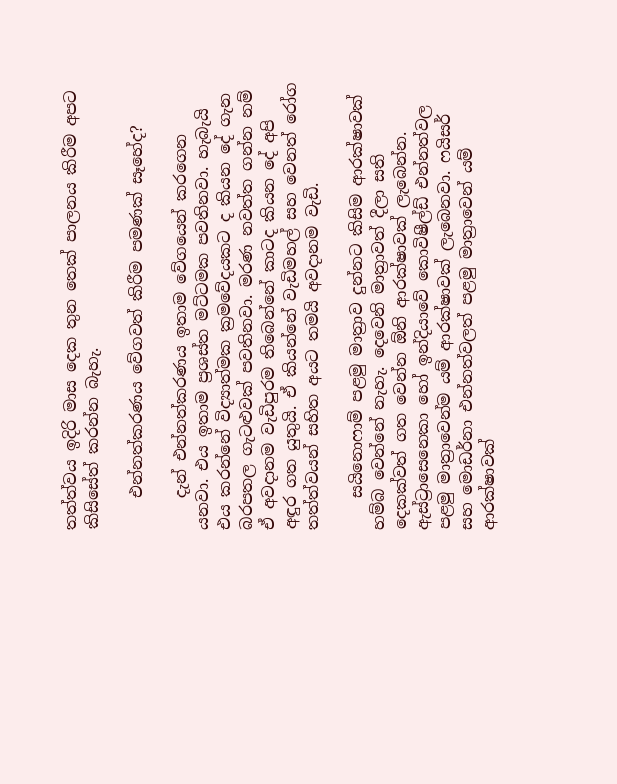තත්ත්වය ඉදිරි මාස දෙක තුන තෙක් පාලනය කිරීම අපට කිසිසේත් කරන්න බැහැ.

    එන්නත්කරණය වේගවත් කිරීම පමණක් සෑහේද?

    දැන් එන්නත්කරණය ඉතාම වේගයෙන් කරගෙන යනවා. එය ඉතාම ප්‍රශස්ත මට්ටමක පවතිනවා. හැබැයි එය කරන්නේ විද්‍යාත්මක ක්‍රමවේදයකට ද කියන දේ ගැන බරපතල ගැටළුවක් පවතිනවා. මරණ නවත්ත ගන්න නම් ඒ අවදානම වැඩිපුරම තිබෙන්නේ කාටද කියන දේ අපි අඳුර ගත යුතුයි. ඒ කියන්නේ වැඩිමහල් සහ වෙනත් රෝග තත්ත්වයන් සහිත අයට තමයි අවදානම වැඩි.

    සයිනොෆාම් පළමු මාත්‍රාව දුන්නට කිසිම ආරක්ෂාවක් හම්බ වෙන්නේ නැහැ. දෙවෙනි මාත්‍රාවත් දීලා සති දෙකක්වත් ගත වෙන්න ඕනි ආරක්ෂාවක් ලැබෙන්න. ඇස්ට්‍රාසෙනෙකා හෝ ඉන්දියාවේ කොවිෂීල්ඩ් එන්නත්වල පළමු මාත්‍රාවෙන්ම යම් ආරක්ෂාවක් ලැබෙනවා. ෆයිසර් සහ මොඩර්නා එන්නත්වලත් පළමු මාත්‍රාවෙන් යම් ආරක්ෂාවක්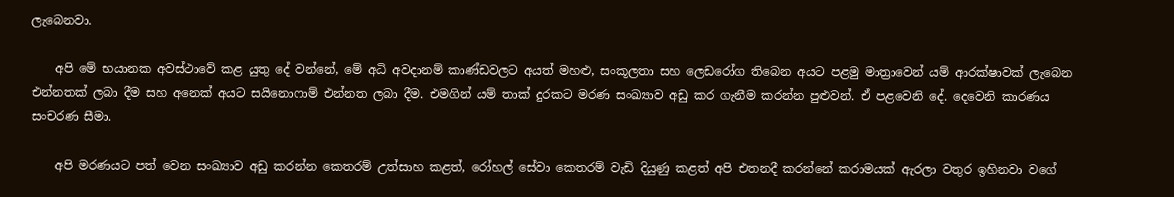ලැබෙනවා.

    අපි මේ භයානක අවස්ථාවේ කළ යුතු දේ වන්නේ, මේ අධි අවදානම් කාණ්ඩවලට අයත් මහළු, සංකූලතා සහ ලෙඩරෝග තිබෙන අයට පළමු මාත්‍රාවෙන් යම් ආරක්ෂාවක් ලැබෙන එන්නතක් ලබා දීම සහ අනෙක් අයට සයිනොෆාම් එන්නත ලබා දීම. එමගින් යම් තාක් දුරකට මරණ සංඛ්‍යාව අඩු කර ගැනීම කරන්න පුළුවන්. ඒ පළවෙනි දේ. දෙවෙනි කාරණය සංචරණ සීමා.

    අපි මරණයට පත් වෙන සංඛ්‍යාව අඩු කරන්න කෙතරම් උත්සාහ කළත්, රෝහල් සේවා කෙතරම් වැඩි දියුණු කළත් අපි එතනදී කරන්නේ කරාමයක් ඇරලා වතුර ඉහිනවා වගේ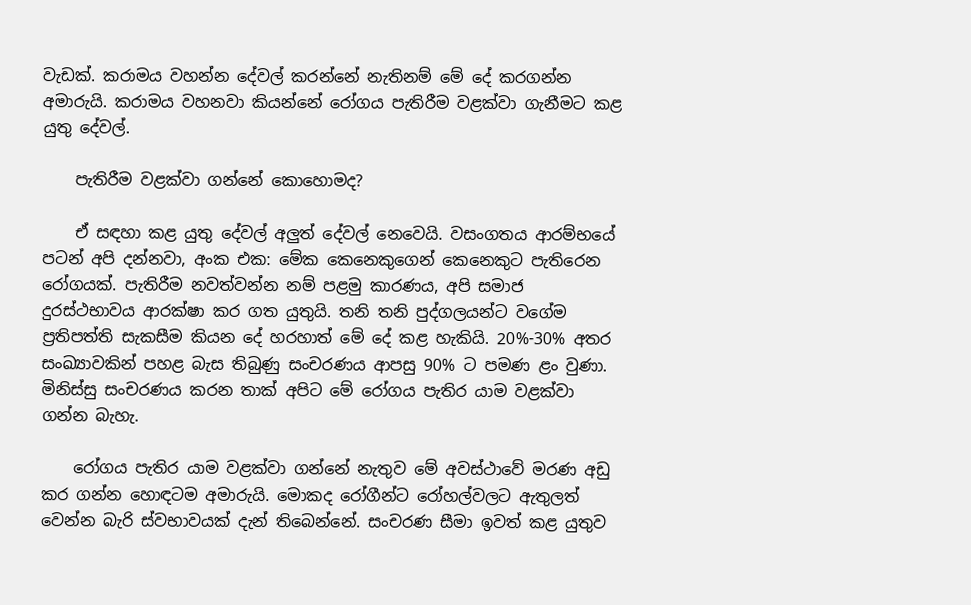වැඩක්. කරාමය වහන්න දේවල් කරන්නේ නැතිනම් මේ දේ කරගන්න අමාරුයි. කරාමය වහනවා කියන්නේ රෝගය පැතිරීම වළක්වා ගැනීමට කළ යුතු දේවල්.

    පැතිරීම වළක්වා ගන්නේ කොහොමද?

    ඒ සඳහා කළ යුතු දේවල් අලුත් දේවල් නෙවෙයි. වසංගතය ආරම්භයේ පටන් අපි දන්නවා, අංක එක: මේක කෙනෙකුගෙන් කෙනෙකුට පැතිරෙන රෝගයක්. පැතිරීම නවත්වන්න නම් පළමු කාරණය, අපි සමාජ දුරස්ථභාවය ආරක්ෂා කර ගත යුතුයි. තනි තනි පුද්ගලයන්ට වගේම ප්‍රතිපත්ති සැකසීම කියන දේ හරහාත් මේ දේ කළ හැකියි. 20%-30% අතර සංඛ්‍යාවකින් පහළ බැස තිබුණු සංචරණය ආපසු 90% ට පමණ ළං වුණා. මිනිස්සු සංචරණය කරන තාක් අපිට මේ රෝගය පැතිර යාම වළක්වා ගන්න බැහැ.

    රෝගය පැතිර යාම වළක්වා ගන්නේ නැතුව මේ අවස්ථාවේ මරණ අඩු කර ගන්න හොඳටම අමාරුයි. මොකද රෝගීන්ට රෝහල්වලට ඇතුලත් වෙන්න බැරි ස්වභාවයක් දැන් තිබෙන්නේ. සංචරණ සීමා ඉවත් කළ යුතුව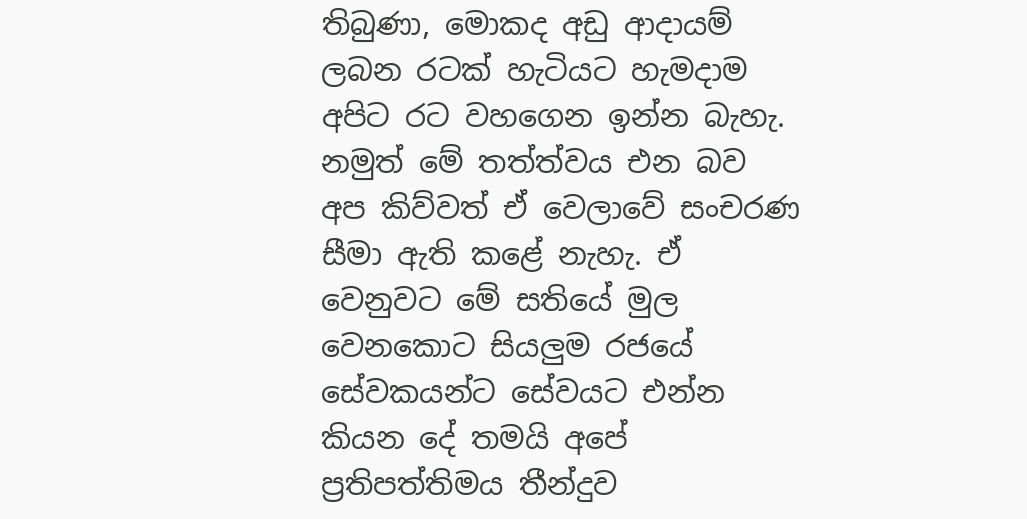තිබුණා, මොකද අඩු ආදායම් ලබන රටක් හැටියට හැමදාම අපිට රට වහගෙන ඉන්න බැහැ. නමුත් මේ තත්ත්වය එන බව අප කිව්වත් ඒ වෙලාවේ සංචරණ සීමා ඇති කළේ නැහැ. ඒ වෙනුවට මේ සතියේ මුල වෙනකොට සියලුම රජයේ සේවකයන්ට සේවයට එන්න කියන දේ තමයි අපේ ප්‍රතිපත්තිමය තීන්දුව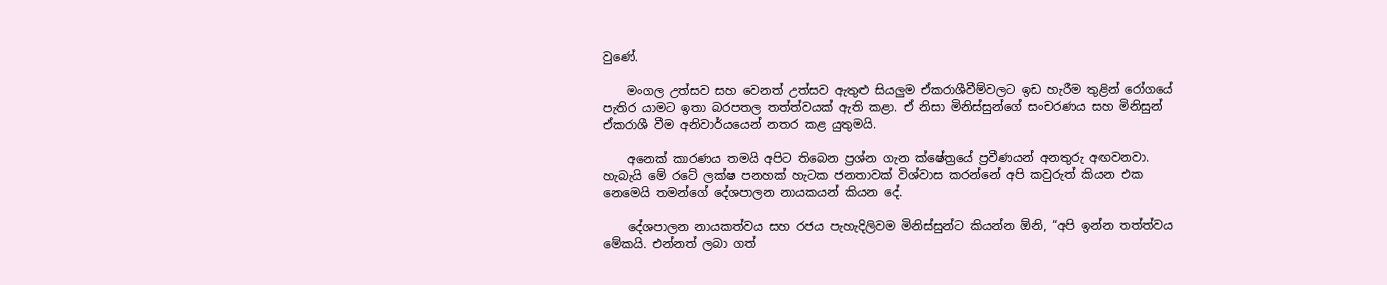වුණේ.

    මංගල උත්සව සහ වෙනත් උත්සව ඇතුළු සියලුම ඒකරාශීවීම්වලට ඉඩ හැරීම තුළින් රෝගයේ පැතිර යාමට ඉතා බරපතල තත්ත්වයක් ඇති කළා. ඒ නිසා මිනිස්සුන්ගේ සංචරණය සහ මිනිසුන් ඒකරාශී වීම අනිවාර්යයෙන් නතර කළ යුතුමයි.

    අනෙක් කාරණය තමයි අපිට තිබෙන ප්‍රශ්න ගැන ක්ෂේත්‍රයේ ප්‍රවීණයන් අනතුරු අඟවනවා. හැබැයි මේ රටේ ලක්ෂ පනහක් හැටක ජනතාවක් විශ්වාස කරන්නේ අපි කවුරුත් කියන එක නෙමෙයි තමන්ගේ දේශපාලන නායකයන් කියන දේ.

    දේශපාලන නායකත්වය සහ රජය පැහැදිලිවම මිනිස්සුන්ට කියන්න ඕනි, “අපි ඉන්න තත්ත්වය මේකයි. එන්නත් ලබා ගත්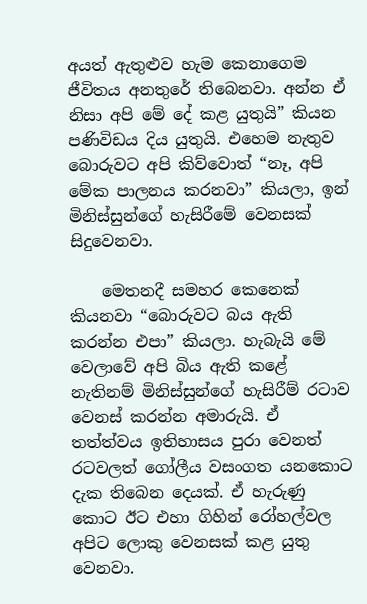අයත් ඇතුළුව හැම කෙනාගෙම ජීවිතය අනතුරේ තිබෙනවා. අන්න ඒ නිසා අපි මේ දේ කළ යුතුයි” කියන පණිවිඩය දිය යුතුයි. එහෙම නැතුව බොරුවට අපි කිව්වොත් “නෑ, අපි මේක පාලනය කරනවා” කියලා, ඉන් මිනිස්සුන්ගේ හැසිරීමේ වෙනසක් සිදුවෙනවා.

    මෙතනදී සමහර කෙනෙක් කියනවා “බොරුවට බය ඇති කරන්න එපා” කියලා. හැබැයි මේ වෙලාවේ අපි බිය ඇති කළේ නැතිනම් මිනිස්සුන්ගේ හැසිරීම් රටාව වෙනස් කරන්න අමාරුයි. ඒ තත්ත්වය ඉතිහාසය පුරා වෙනත් රටවලත් ගෝලීය වසංගත යනකොට දැක තිබෙන දෙයක්. ඒ හැරුණු කොට ඊට එහා ගිහින් රෝහල්වල අපිට ලොකු වෙනසක් කළ යුතු වෙනවා.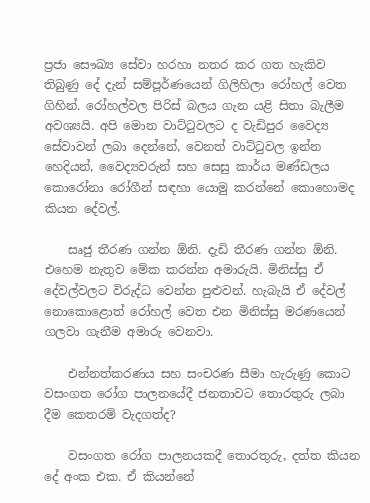ප්‍රජා සෞඛ්‍ය සේවා හරහා නතර කර ගත හැකිව තිබුණු දේ දැන් සම්පූර්ණයෙන් ගිලිහිලා රෝහල් වෙත ගිහින්. රෝහල්වල පිරිස් බලය ගැන යළි සිතා බැලීම අවශ්‍යයි. අපි මොන වාට්ටුවලට ද වැඩිපුර වෛද්‍ය සේවාවන් ලබා දෙන්නේ, වෙනත් වාට්ටුවල ඉන්න හෙදියන්, වෛද්‍යවරුන් සහ සෙසු කාර්ය මණ්ඩලය කොරෝනා රෝගීන් සඳහා යොමු කරන්නේ කොහොමද කියන දේවල්.

    සෘජු තීරණ ගන්න ඕනි. දැඩි තීරණ ගන්න ඕනි. එහෙම නැතුව මේක කරන්න අමාරුයි. මිනිස්සු ඒ දේවල්වලට විරුද්ධ වෙන්න පුළුවන්. හැබැයි ඒ දේවල් නොකොළොත් රෝහල් වෙත එන මිනිස්සු මරණයෙන් ගලවා ගැනීම අමාරු වෙනවා.

    එන්නත්කරණය සහ සංචරණ සීමා හැරුණු කොට වසංගත රෝග පාලනයේදී ජනතාවට තොරතුරු ලබා දීම කෙතරම් වැදගත්ද?

    වසංගත රෝග පාලනයකදී තොරතුරු, දත්ත කියන දේ අංක එක. ඒ කියන්නේ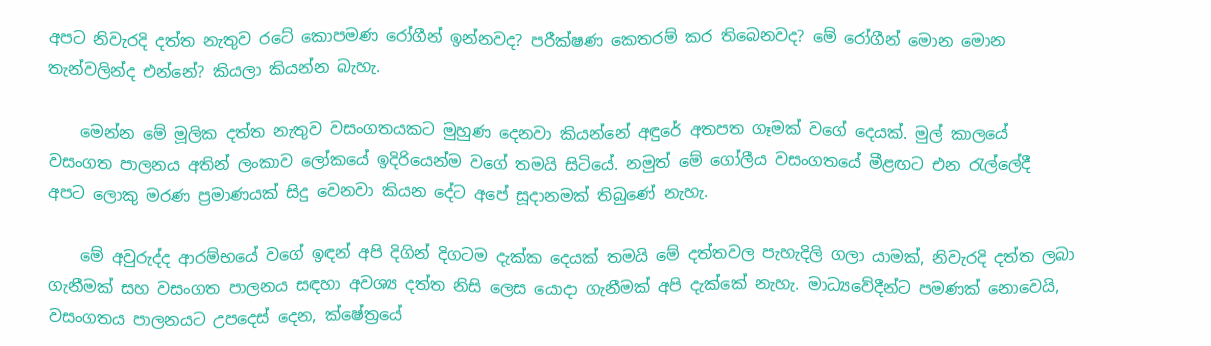අපට නිවැරදි දත්ත නැතුව රටේ කොපමණ රෝගීන් ඉන්නවද? පරීක්ෂණ කෙතරම් කර තිබෙනවද? මේ රෝගීන් මොන මොන තැන්වලින්ද එන්නේ? කියලා කියන්න බැහැ.

    මෙන්න මේ මූලික දත්ත නැතුව වසංගතයකට මුහුණ දෙනවා කියන්නේ අඳුරේ අතපත ගෑමක් වගේ දෙයක්. මුල් කාලයේ වසංගත පාලනය අතින් ලංකාව ලෝකයේ ඉදිරියෙන්ම වගේ තමයි සිටියේ. නමුත් මේ ගෝලීය වසංගතයේ මීළඟට එන රැල්ලේදී අපට ලොකු මරණ ප්‍රමාණයක් සිදු වෙනවා කියන දේට අපේ සූදානමක් තිබුණේ නැහැ.

    මේ අවුරුද්ද ආරම්භයේ වගේ ඉඳන් අපි දිගින් දිගටම දැක්ක දෙයක් තමයි මේ දත්තවල පැහැදිලි ගලා යාමක්, නිවැරදි දත්ත ලබා ගැනීමක් සහ වසංගත පාලනය සඳහා අවශ්‍ය දත්ත නිසි ලෙස යොදා ගැනීමක් අපි දැක්කේ නැහැ. මාධ්‍යවේදීන්ට පමණක් නොවෙයි, වසංගතය පාලනයට උපදෙස් දෙන, ක්ෂේත්‍රයේ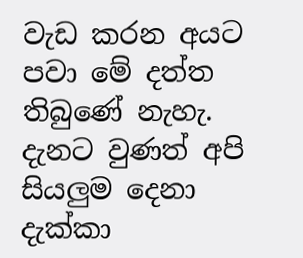වැඩ කරන අයට පවා මේ දත්ත තිබුණේ නැහැ. දැනට වුණත් අපි සියලුම දෙනා දැක්කා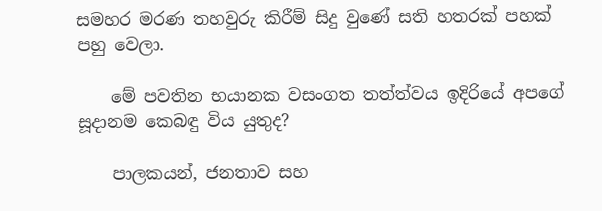සමහර මරණ තහවුරු කිරීම් සිදු වුණේ සති හතරක් පහක් පහු වෙලා.

    මේ පවතින භයානක වසංගත තත්ත්වය ඉදිරියේ අපගේ සූදානම කෙබඳු විය යුතුද?

    පාලකයන්, ජනතාව සහ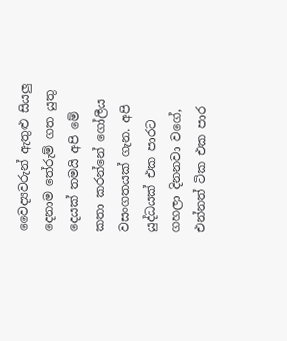වෛද්‍යවරුන් ඇතුළු සියලු දෙනාම තේරුම් ගත යුතු දෙයක් තමයි අපි මේ කතා කරන්නේ ගෝලීය වසංගතයක් ගැන. අපි යුද්ධයක් එක පාරට ගහලා දිනනවා වගේ, එන්නත් ටික එක පාර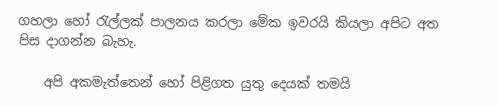ගහලා හෝ රැල්ලක් පාලනය කරලා මේක ඉවරයි කියලා අපිට අත පිස දාගන්න බැහැ.

    අපි අකමැත්තෙන් හෝ පිළිගත යුතු දෙයක් තමයි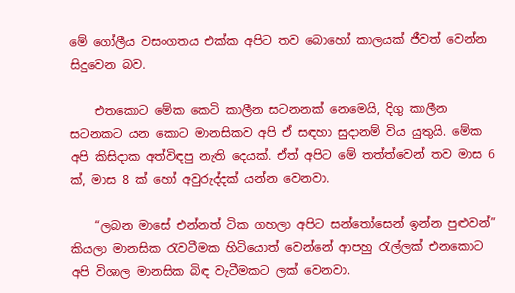මේ ගෝලීය වසංගතය එක්ක අපිට තව බොහෝ කාලයක් ජීවත් වෙන්න සිදුවෙන බව.

    එතකොට මේක කෙටි කාලීන සටනනක් නෙමෙයි, දිගු කාලීන සටනකට යන කොට මානසිකව අපි ඒ සඳහා සුදානම් විය යුතුයි. මේක අපි කිසිදාක අත්විඳපු නැති දෙයක්. ඒත් අපිට මේ තත්ත්වෙන් තව මාස 6 ක්, මාස 8 ක් හෝ අවුරුද්දක් යන්න වෙනවා.

    “ලබන මාසේ එන්නත් ටික ගහලා අපිට සන්තෝසෙන් ඉන්න පුළුවන්” කියලා මානසික රැවටීමක හිටියොත් වෙන්නේ ආපහු රැල්ලක් එනකොට අපි විශාල මානසික බිඳ වැටීමකට ලක් වෙනවා.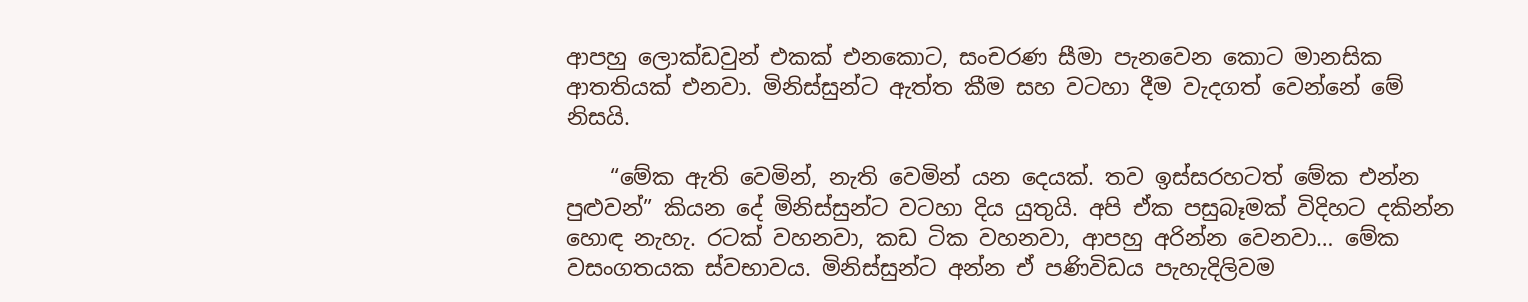ආපහු ලොක්ඩවුන් එකක් එනකොට, සංචරණ සීමා පැනවෙන කොට මානසික ආතතියක් එනවා. මිනිස්සුන්ට ඇත්ත කීම සහ වටහා දීම වැදගත් වෙන්නේ මේ නිසයි.

    “මේක ඇති වෙමින්, නැති වෙමින් යන දෙයක්. තව ඉස්සරහටත් මේක එන්න පුළුවන්” කියන දේ මිනිස්සුන්ට වටහා දිය යුතුයි. අපි ඒක පසුබෑමක් විදිහට දකින්න හොඳ නැහැ. රටක් වහනවා, කඩ ටික වහනවා, ආපහු අරින්න වෙනවා… මේක වසංගතයක ස්වභාවය. මිනිස්සුන්ට අන්න ඒ පණිවිඩය පැහැදිලිවම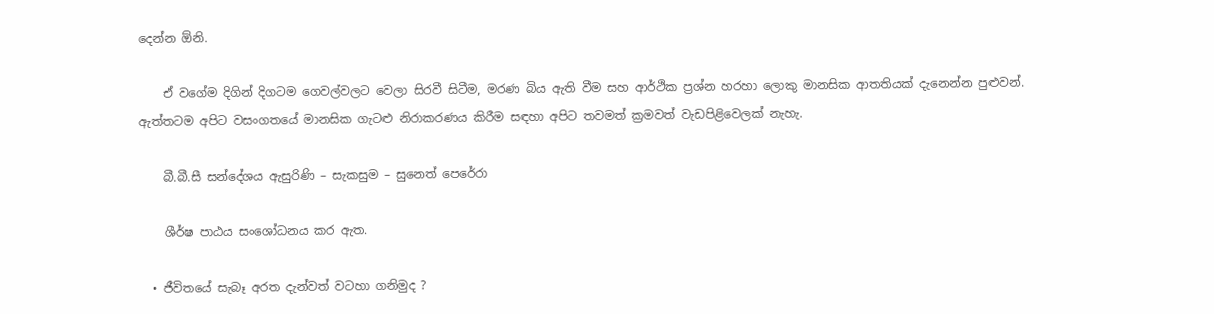දෙන්න ඕනි.

    ඒ වගේම දිගින් දිගටම ගෙවල්වලට වෙලා සිරවී සිටීම, මරණ බිය ඇති වීම සහ ආර්ථික ප්‍රශ්න හරහා ලොකු මානසික ආතතියක් දැනෙන්න පුළුවන්. ඇත්තටම අපිට වසංගතයේ මානසික ගැටළු නිරාකරණය කිරීම සඳහා අපිට තවමත් ක්‍රමවත් වැඩපිළිවෙලක් නැහැ.

    බී.බී.සී සන්දේශය ඇසුරිණි – සැකසුම – සුනෙත් පෙරේරා

    ශීර්ෂ පාඨය සංශෝධනය කර ඇත.

  • ජීවිතයේ සැබෑ අරත දැන්වත් වටහා ගනිමුද ?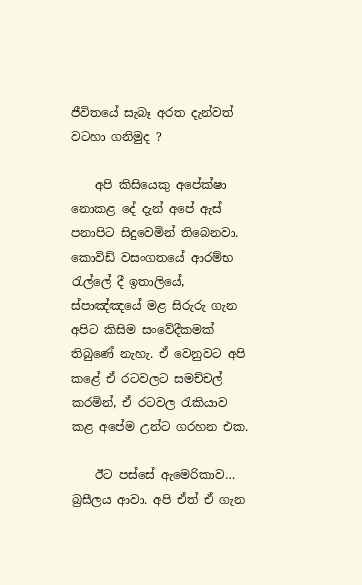ජීවිතයේ සැබෑ අරත දැන්වත් වටහා ගනිමුද ?

    අපි කිසියෙකු අපේක්ෂා නොකළ දේ දැන් අපේ ඇස් පනාපිට සිදුවෙමින් තිබෙනවා. කොවිඩ් වසංගතයේ ආරම්භ රැල්ලේ දී ඉතාලියේ, ස්පාඤ්ඤයේ මළ සිරුරු ගැන අපිට කිසිම සංවේදීකමක් තිබුණේ නැහැ. ඒ වෙනුවට අපි කළේ ඒ රටවලට සමච්චල් කරමින්, ඒ රටවල රැකියාව කළ අපේම උන්ට ගරහන එක.

    ඊට පස්සේ ඇමෙරිකාව… බ්‍රසීලය ආවා. අපි ඒත් ඒ ගැන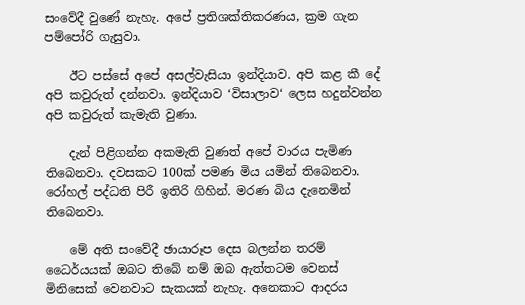සංවේදී වුණේ නැහැ. අපේ ප්‍රතිශක්තිකරණය, ක්‍රම ගැන පම්පෝරි ගැසුවා.

    ඊට පස්සේ අපේ අසල්වැසියා ඉන්දියාව. අපි කළ කී දේ අපි කවුරුත් දන්නවා. ඉන්දියාව ‘විසාලාව‘ ලෙස හදුන්වන්න අපි කවුරුත් කැමැති වුණා.

    දැන් පිළිගන්න අකමැති වුණත් අපේ වාරය පැමිණ තිබෙනවා. දවසකට 100ක් පමණ මිය යමින් තිබෙනවා. රෝහල් පද්ධති පිරී ඉතිරි ගිහින්. මරණ බිය දැනෙමින් තිබෙනවා.

    මේ අති සංවේදී ඡායාරූප දෙස බලන්න තරම් ධෛර්යයක් ඔබට තිබේ නම් ඔබ ඇත්තටම වෙනස් මිනිසෙක් වෙනවාට සැකයක් නැහැ. අනෙකාට ආදරය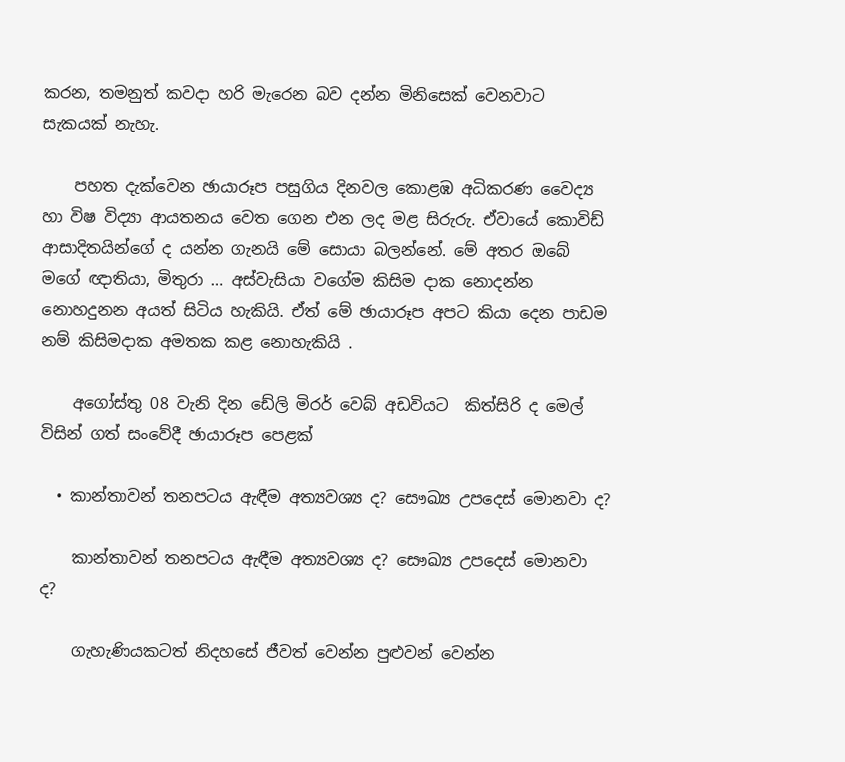කරන, තමනුත් කවදා හරි මැරෙන බව දන්න මිනිසෙක් වෙනවාට සැකයක් නැහැ.

    පහත දැක්වෙන ඡායාරූප පසුගිය දිනවල කොළඹ අධිකරණ වෛද්‍ය හා විෂ විද්‍යා ආයතනය වෙත ගෙන එන ලද මළ සිරුරු. ඒවායේ කොවිඩ් ආසාදිතයින්ගේ ද යන්න ගැනයි මේ සොයා බලන්නේ. මේ අතර ඔබේ මගේ ඥාතියා, මිතුරා … අස්වැසියා වගේම කිසිම දාක නොදන්න නොහදුනන අයත් සිටිය හැකියි. ඒත් මේ ඡායාරූප අපට කියා දෙන පාඩම නම් කිසිමදාක අමතක කළ නොහැකියි .

    අගෝස්තු 08 වැනි දින ඩේලි මිරර් වෙබ් අඩවියට  කිත්සිරි ද මෙල් විසින් ගත් සංවේදී ඡායාරූප පෙළක්

  • කාන්තාවන් තනපටය ඇඳීම අත්‍යවශ්‍ය ද? සෞඛ්‍ය උපදෙස් මොනවා ද?

    කාන්තාවන් තනපටය ඇඳීම අත්‍යවශ්‍ය ද? සෞඛ්‍ය උපදෙස් මොනවා ද?

    ගැහැණියකටත් නිදහසේ ජීවත් වෙන්න පුළුවන් වෙන්න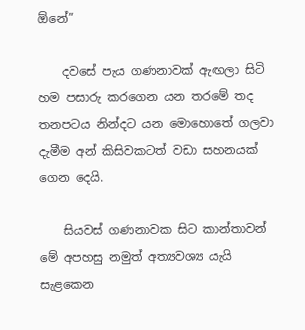ඕනේ”

    දවසේ පැය ගණනාවක් ඇඟලා සිටි හම පසාරු කරගෙන යන තරමේ තද තනපටය නින්දට යන මොහොතේ ගලවා දැමීම අන් කිසිවකටත් වඩා සහනයක් ගෙන දෙයි.

    සියවස් ගණනාවක සිට කාන්තාවන් මේ අපහසු නමුත් අත්‍යවශ්‍ය යැයි සැළකෙන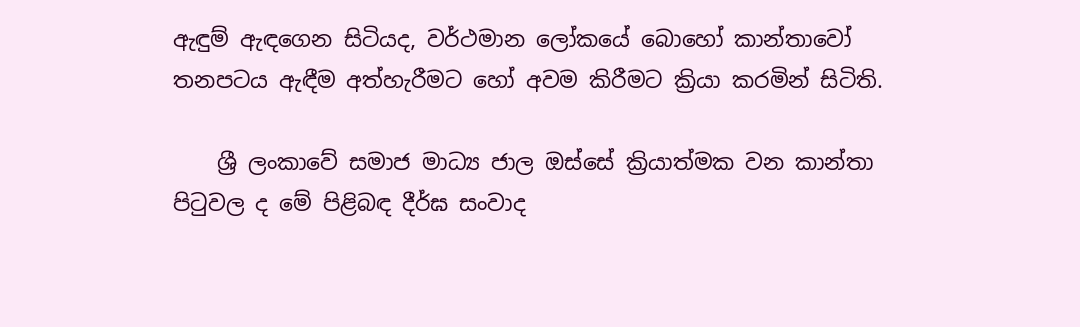ඇඳුම් ඇඳගෙන සිටියද, වර්ථමාන ලෝකයේ බොහෝ කාන්තාවෝ තනපටය ඇඳීම අත්හැරීමට හෝ අවම කිරීමට ක්‍රියා කරමින් සිටිති.

    ශ්‍රී ලංකාවේ සමාජ මාධ්‍ය ජාල ඔස්සේ ක්‍රියාත්මක වන කාන්තා පිටුවල ද මේ පිළිබඳ දීර්ඝ සංවාද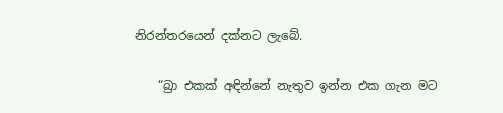නිරන්තරයෙන් දක්නට ලැබේ.

    “බ්‍රා එකක් අඳින්නේ නැතුව ඉන්න එක ගැන මට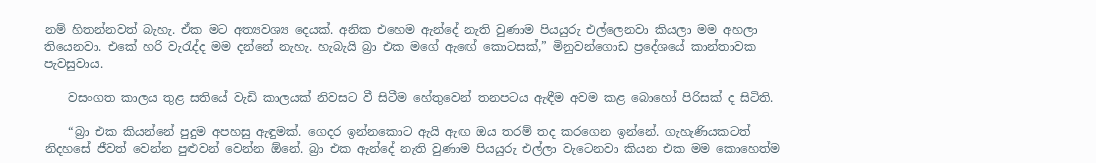නම් හිතන්නවත් බැහැ. ඒක මට අත්‍යවශ්‍ය දෙයක්. අනික එහෙම ඇන්දේ නැති වුණාම පියයුරු එල්ලෙනවා කියලා මම අහලා තියෙනවා. එකේ හරි වැරැද්ද මම දන්නේ නැහැ. හැබැයි බ්‍රා එක මගේ ඇඟේ කොටසක්,” මිනුවන්ගොඩ ප්‍රදේශයේ කාන්තාවක පැවසුවාය.

    වසංගත කාලය තුළ සතියේ වැඩි කාලයක් නිවසට වී සිටීම හේතුවෙන් තනපටය ඇඳීම අවම කළ බොහෝ පිරිසක් ද සිටිති.

    “බ්‍රා එක කියන්නේ පුදුම අපහසු ඇඳුමක්. ගෙදර ඉන්නකොට ඇයි ඇඟ ඔය තරම් තද කරගෙන ඉන්නේ. ගැහැණියකටත් නිදහසේ ජීවත් වෙන්න පුළුවන් වෙන්න ඕනේ. බ්‍රා එක ඇන්දේ නැති වුණාම පියයුරු එල්ලා වැටෙනවා කියන එක මම කොහෙත්ම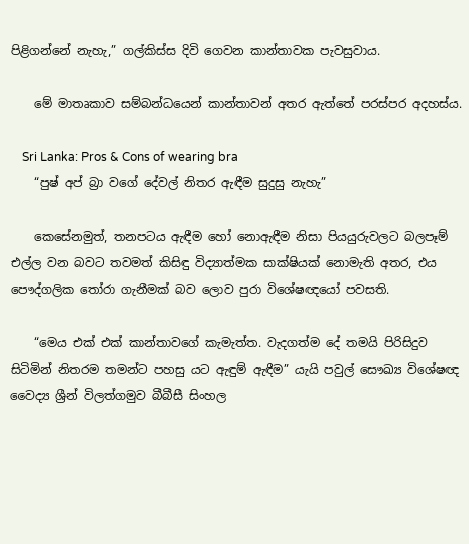පිළිගන්නේ නැහැ,” ගල්කිස්ස දිවි ගෙවන කාන්තාවක පැවසුවාය.

    මේ මාතෘකාව සම්බන්ධයෙන් කාන්තාවන් අතර ඇත්තේ පරස්පර අදහස්ය.

    Sri Lanka: Pros & Cons of wearing bra
    “පුෂ් අප් බ්‍රා වගේ දේවල් නිතර ඇඳීම සුදුසු නැහැ”

    කෙසේනමුත්, තනපටය ඇඳීම හෝ නොඇඳීම නිසා පියයුරුවලට බලපෑම් එල්ල වන බවට තවමත් කිසිඳු විද්‍යාත්මක සාක්ෂියක් නොමැති අතර, එය පෞද්ගලික තෝරා ගැනීමක් බව ලොව පුරා විශේෂඥයෝ පවසති.

    “මෙය එක් එක් කාන්තාවගේ කැමැත්ත. වැදගත්ම දේ තමයි පිරිසිදුව සිටිමින් නිතරම තමන්ට පහසු යට ඇඳුම් ඇඳීම” යැයි පවුල් සෞඛ්‍ය විශේෂඥ වෛද්‍ය ශ්‍රීන් විලත්ගමුව බීබීසී සිංහල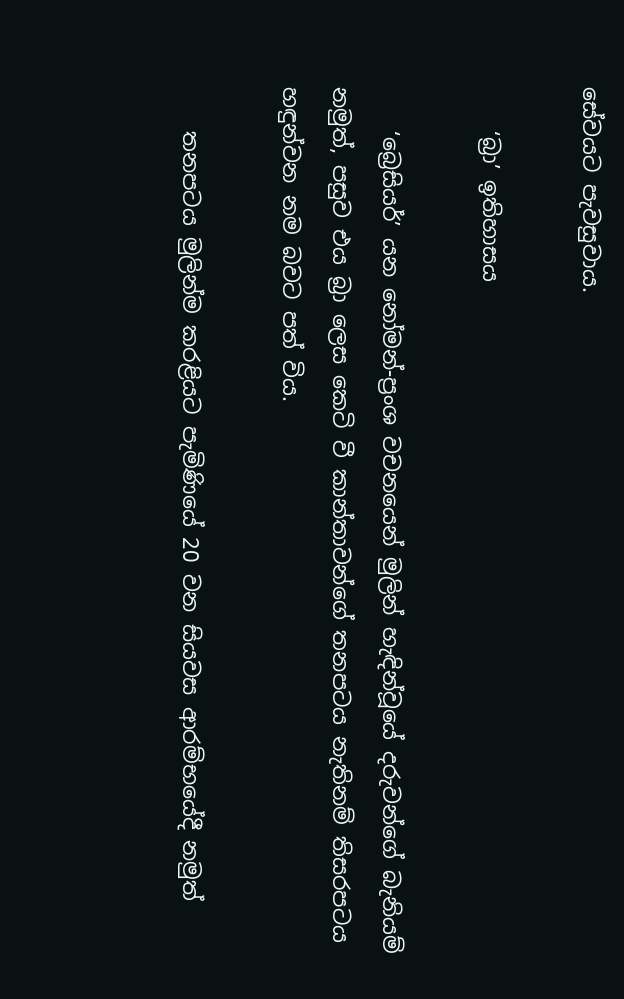සේවයට පැවසුවාය.

    ‘බ්‍රා’ ඉතිහාසය

    ‘බ්‍රෙසියර්’ යන නෝමන්-ප්‍රංශ වචනයෙන් මුලින් හැඳින්වූයේ දරුවන්ගේ බැනියම් නමුත්, පසුව එය බ්‍රා ලෙස කෙටි වී කාන්තාවන්ගේ තනපටය නැතිනම් තිසරපටය හඳුන්වන නම බවට පත් විය.

    තනපටය මුලින්ම කරළියට පැමිණියේ 20 වන සියවස ආරම්භයේදී නමුත්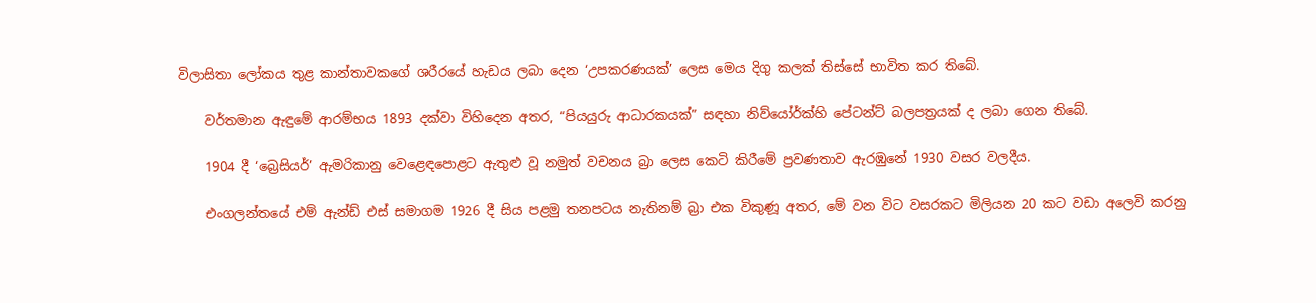විලාසිතා ලෝකය තුළ කාන්තාවකගේ ශරීරයේ හැඩය ලබා දෙන ‘උපකරණයක්’ ලෙස මෙය දිගු කලක් තිස්සේ භාවිත කර තිබේ.

    වර්තමාන ඇඳුමේ ආරම්භය 1893 දක්වා විහිදෙන අතර, “පියයුරු ආධාරකයක්” සඳහා නිව්යෝර්ක්හි පේටන්ට් බලපත්‍රයක් ද ලබා ගෙන තිබේ.

    1904 දී ‘බ්‍රෙසියර්’ ඇමරිකානු වෙළෙඳපොළට ඇතුළු වූ නමුත් වචනය බ්‍රා ලෙස කෙටි කිරීමේ ප්‍රවණතාව ඇරඹුනේ 1930 වසර වලදීය.

    එංගලන්තයේ එම් ඇන්ඩ් එස් සමාගම 1926 දී සිය පළමු තනපටය නැතිනම් බ්‍රා එක විකුණූ අතර, මේ වන විට වසරකට මිලියන 20 කට වඩා අලෙවි කරනු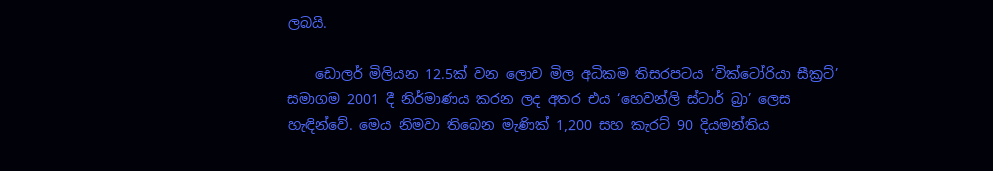ලබයි.

    ඩොලර් මිලියන 12.5ක් වන ලොව මිල අධිකම තිසරපටය ‘වික්ටෝරියා සීක්‍රට්’ සමාගම 2001 දී නිර්මාණය කරන ලද අතර එය ‘හෙවන්ලි ස්ටාර් බ්‍රා’ ලෙස හැඳින්වේ. මෙය නිමවා තිබෙන මැණික් 1,200 සහ කැරට් 90 දියමන්තිය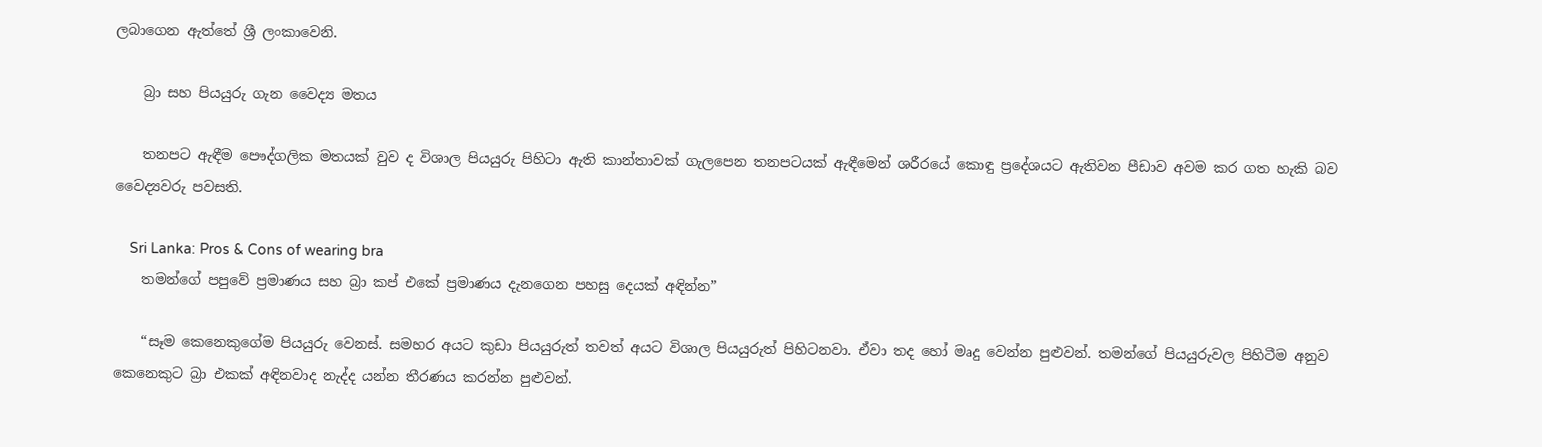ලබාගෙන ඇත්තේ ශ්‍රී ලංකාවෙනි.

    බ්‍රා සහ පියයුරු ගැන වෛද්‍ය මතය

    තනපට ඇඳීම පෞද්ගලික මතයක් වුව ද විශාල පියයුරු පිහිටා ඇති කාන්තාවක් ගැලපෙන තනපටයක් ඇඳීමෙන් ශරීරයේ කොඳු ප්‍රදේශයට ඇතිවන පීඩාව අවම කර ගත හැකි බව වෛද්‍යවරු පවසති.

    Sri Lanka: Pros & Cons of wearing bra
    තමන්ගේ පපුවේ ප්‍රමාණය සහ බ්‍රා කප් එකේ ප්‍රමාණය දැනගෙන පහසු දෙයක් අඳින්න”

    “සෑම කෙනෙකුගේම පියයුරු වෙනස්. සමහර අයට කුඩා පියයුරුත් තවත් අයට විශාල පියයුරුත් පිහිටනවා. ඒවා තද හෝ මෘදු වෙන්න පුළුවන්. තමන්ගේ පියයුරුවල පිහිටීම අනුව කෙනෙකුට බ්‍රා එකක් අඳිනවාද නැද්ද යන්න තීරණය කරන්න පුළුවන්.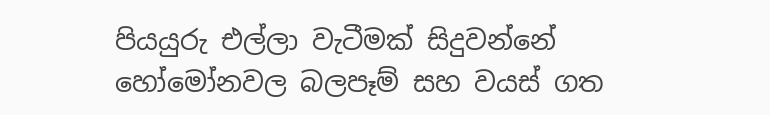පියයුරු එල්ලා වැටීමක් සිදුවන්නේ හෝමෝනවල බලපෑම් සහ වයස් ගත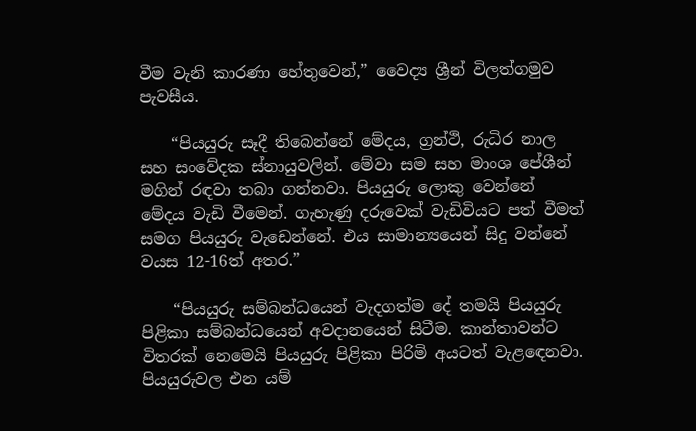වීම වැනි කාරණා හේතුවෙන්,” වෛද්‍ය ශ්‍රීන් විලත්ගමුව පැවසීය.

    “පියයුරු සෑදී තිබෙන්නේ මේදය, ග්‍රන්ථි, රුධිර නාල සහ සංවේදක ස්නායුවලින්. මේවා සම සහ මාංශ පේශීන් මගින් රඳවා තබා ගන්නවා. පියයුරු ලොකු වෙන්නේ මේදය වැඩි වීමෙන්. ගැහැණු දරුවෙක් වැඩිවියට පත් වීමත් සමග පියයුරු වැඩෙන්නේ. එය සාමාන්‍යයෙන් සිදු වන්නේ වයස 12-16ත් අතර.”

    “පියයුරු සම්බන්ධයෙන් වැදගත්ම දේ තමයි පියයුරු පිළිකා සම්බන්ධයෙන් අවදානයෙන් සිටීම. කාන්තාවන්ට විතරක් නෙමෙයි පියයුරු පිළිකා පිරිමි අයටත් වැළඳෙනවා. පියයුරුවල එන යම්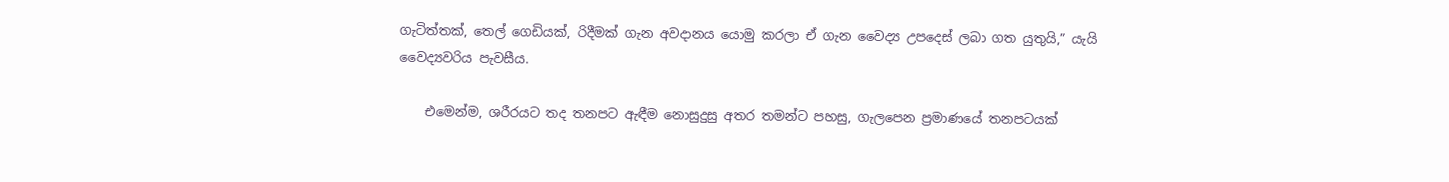ගැටිත්තක්, තෙල් ගෙඩියක්, රිදීමක් ගැන අවදානය යොමු කරලා ඒ ගැන වෛද්‍ය උපදෙස් ලබා ගත යුතුයි,” යැයි වෛද්‍යවරිය පැවසීය.

    එමෙන්ම, ශරීරයට තද තනපට ඇඳීම නොසුදුසු අතර තමන්ට පහසු, ගැලපෙන ප්‍රමාණයේ තනපටයක්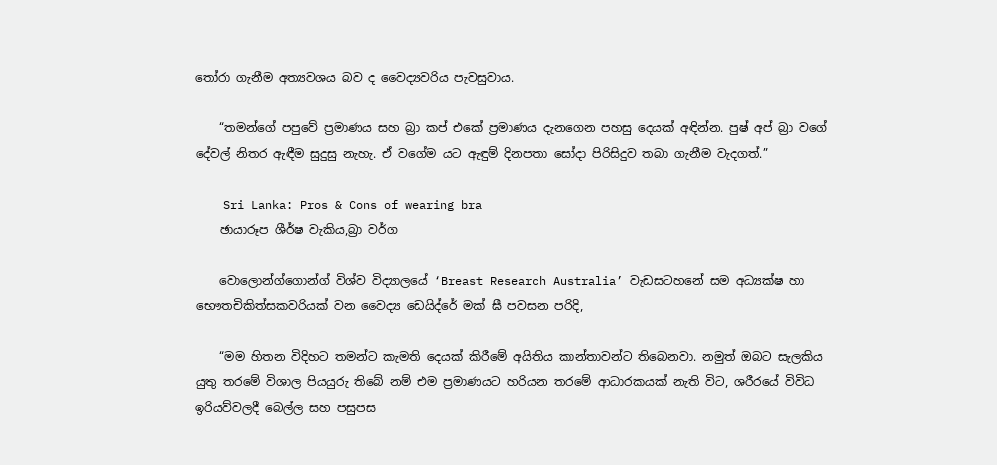තෝරා ගැනීම අත්‍යවශය බව ද වෛද්‍යවරිය පැවසුවාය.

    “තමන්ගේ පපුවේ ප්‍රමාණය සහ බ්‍රා කප් එකේ ප්‍රමාණය දැනගෙන පහසු දෙයක් අඳින්න. පුෂ් අප් බ්‍රා වගේ දේවල් නිතර ඇඳීම සුදුසු නැහැ. ඒ වගේම යට ඇඳුම් දිනපතා සෝදා පිරිසිදුව තබා ගැනීම වැදගත්.”

    Sri Lanka: Pros & Cons of wearing bra
    ඡායාරූප ශීර්ෂ වැකිය,බ්‍රා වර්ග

    වොලොන්ග්ගොන්ග් විශ්ව විද්‍යාලයේ ‘Breast Research Australia’ වැඩසටහනේ සම අධ්‍යක්ෂ හා භෞතචිකිත්සකවරියක් වන වෛද්‍ය ඩෙයිද්රේ මක් ඝී පවසන පරිදි,

    “මම හිතන විදිහට තමන්ට කැමති දෙයක් කිරීමේ අයිතිය කාන්තාවන්ට තිබෙනවා. නමුත් ඔබට සැලකිය යුතු තරමේ විශාල පියයුරු තිබේ නම් එම ප්‍රමාණයට හරියන තරමේ ආධාරකයක් නැති විට, ශරීරයේ විවිධ ඉරියව්වලදී බෙල්ල සහ පසුපස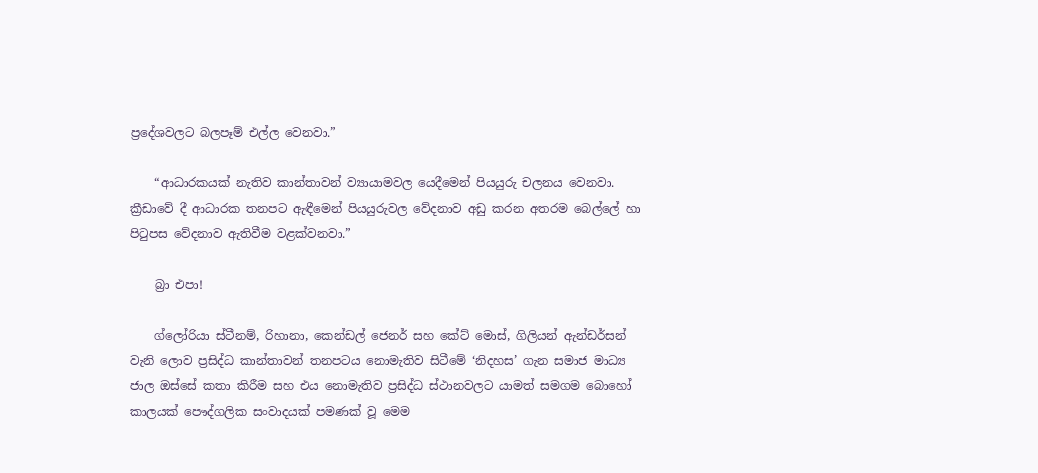ප්‍රදේශවලට බලපෑම් එල්ල වෙනවා.”

    “ආධාරකයක් නැතිව කාන්තාවන් ව්‍යායාමවල යෙදීමෙන් පියයුරු චලනය වෙනවා. ක්‍රීඩාවේ දී ආධාරක තනපට ඇඳීමෙන් පියයුරුවල වේදනාව අඩු කරන අතරම බෙල්ලේ හා පිටුපස වේදනාව ඇතිවීම වළක්වනවා.”

    බ්‍රා එපා!

    ග්ලෝරියා ස්ටීනම්, රිහානා, කෙන්ඩල් ජෙනර් සහ කේට් මොස්, ගිලියන් ඇන්ඩර්සන් වැනි ලොව ප්‍රසිද්ධ කාන්තාවන් තනපටය නොමැතිව සිටීමේ ‘නිදහස’ ගැන සමාජ මාධ්‍ය ජාල ඔස්සේ කතා කිරීම සහ එය නොමැතිව ප්‍රසිද්ධ ස්ථානවලට යාමත් සමගම බොහෝ කාලයක් පෞද්ගලික සංවාදයක් පමණක් වූ මෙම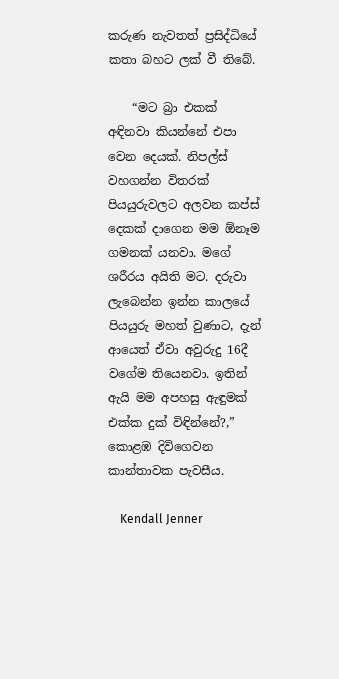කරුණ නැවතත් ප්‍රසිද්ධියේ කතා බහට ලක් වී තිබේ.

    “මට බ්‍රා එකක් අඳිනවා කියන්නේ එපා වෙන දෙයක්. නිපල්ස් වහගන්න විතරක් පියයුරුවලට අලවන කප්ස් දෙකක් දාගෙන මම ඕනෑම ගමනක් යනවා. මගේ ශරීරය අයිති මට. දරුවා ලැබෙන්න ඉන්න කාලයේ පියයුරු මහත් වුණාට, දැන් ආයෙත් ඒවා අවුරුදු 16දී වගේම තියෙනවා. ඉතින් ඇයි මම අපහසු ඇඳුමක් එක්ක දුක් විඳින්නේ?,” කොළඹ දිවිගෙවන කාන්තාවක පැවසීය.

    Kendall Jenner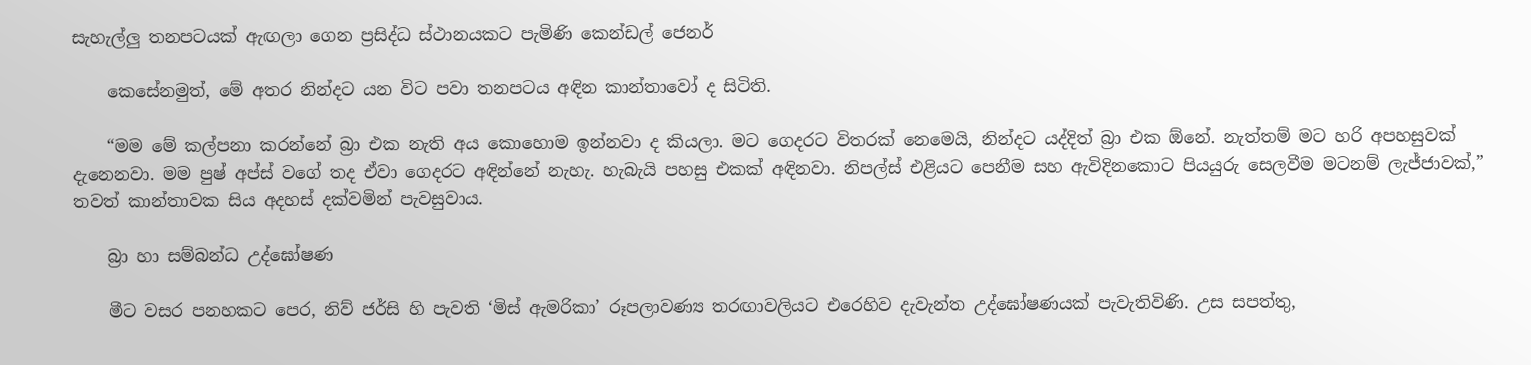සැහැල්ලු තනපටයක් ඇඟලා ගෙන ප්‍රසිද්ධ ස්ථානයකට පැමිණි කෙන්ඩල් ජෙනර්

    කෙසේනමුත්, මේ අතර නින්දට යන විට පවා තනපටය අඳින කාන්තාවෝ ද සිටිති.

    “මම මේ කල්පනා කරන්නේ බ්‍රා එක නැති අය කොහොම ඉන්නවා ද කියලා. මට ගෙදරට විතරක් නෙමෙයි, නින්දට යද්දිත් බ්‍රා එක ඕනේ. නැත්තම් මට හරි අපහසුවක් දැනෙනවා. මම පුෂ් අප්ස් වගේ තද ඒවා ගෙදරට අඳින්නේ නැහැ. හැබැයි පහසු එකක් අඳිනවා. නිපල්ස් එළියට පෙනීම සහ ඇවිදිනකොට පියයුරු සෙලවීම මටනම් ලැජ්ජාවක්,” තවත් කාන්තාවක සිය අදහස් දක්වමින් පැවසුවාය.

    බ්‍රා හා සම්බන්ධ උද්ඝෝෂණ

    මීට වසර පනහකට පෙර, නිව් ජර්සි හි පැවති ‘මිස් ඇමරිකා’ රූපලාවණ්‍ය තරඟාවලියට එරෙහිව දැවැන්ත උද්ඝෝෂණයක් පැවැතිවිණි. උස සපත්තු,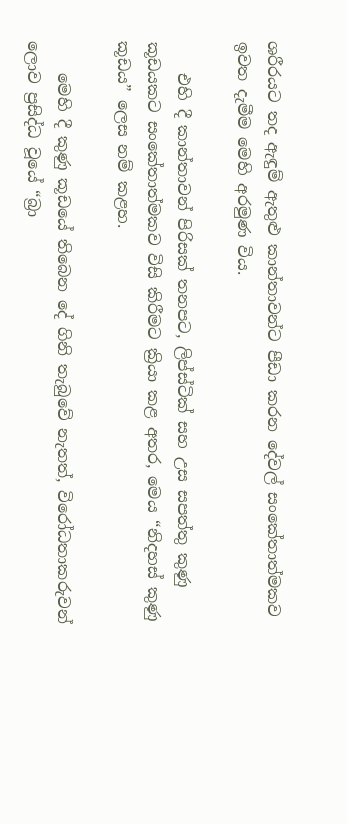ශරීරයට තද ඇඳුම් ඇතුළු කාන්තාවන්ට පීඩා කරන දේවල් සංකේතාත්මකව ඉවත දැමීම මෙහි අරමුණ විය.

    එහි දී කාන්තාවන් පිරිසක් තනපට, ලිප්ස්ටික් සහ උස සපත්තු කුණු කූඩයකට සංකේතාත්මකව විසි කිරීමට ක්‍රියා කළ අතර, මෙය “නිදහස් කුණු කූඩය” ලෙස නම් කළහ.

    මෙහි දී කුණු කූඩයේ තිබෙන දේ ගිනි තැබුවේ නැතත්, විරෝධතාකරුවන් ලොව ප්‍රසිද්ධ වූයේ “බ්‍රා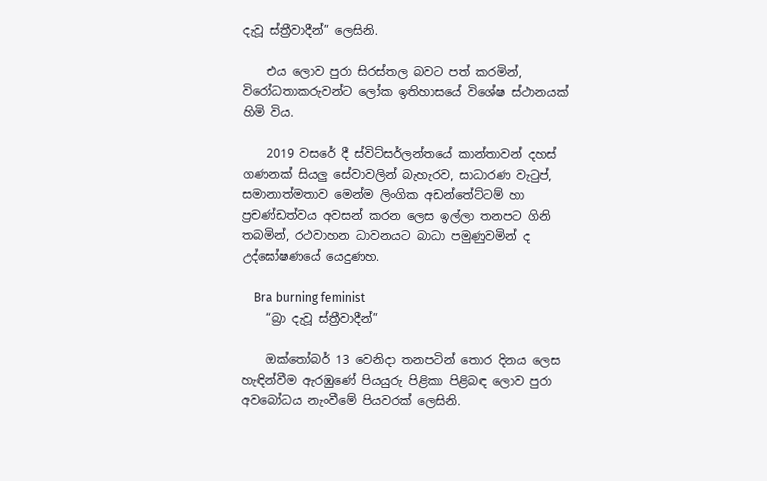දැවූ ස්ත්‍රීවාදීන්” ලෙසිනි.

    එය ලොව පුරා සිරස්තල බවට පත් කරමින්, විරෝධතාකරුවන්ට ලෝක ඉතිහාසයේ විශේෂ ස්ථානයක් හිමි විය.

    2019 වසරේ දී ස්විට්සර්ලන්තයේ කාන්තාවන් දහස් ගණනක් සියලු සේවාවලින් බැහැරව, සාධාරණ වැටුප්, සමානාත්මතාව මෙන්ම ලිංගික අඩන්තේට්ටම් හා ප්‍රචණ්ඩත්වය අවසන් කරන ලෙස ඉල්ලා තනපට ගිනි තබමින්, රථවාහන ධාවනයට බාධා පමුණුවමින් ද උද්ඝෝෂණයේ යෙදුණහ.

    Bra burning feminist
    “බ්‍රා දැවූ ස්ත්‍රීවාදීන්”

    ඔක්තෝබර් 13 වෙනිදා තනපටින් තොර දිනය ලෙස හැඳින්වීම ඇරඹුණේ පියයුරු පිළිකා පිළිබඳ ලොව පුරා අවබෝධය නැංවීමේ පියවරක් ලෙසිනි.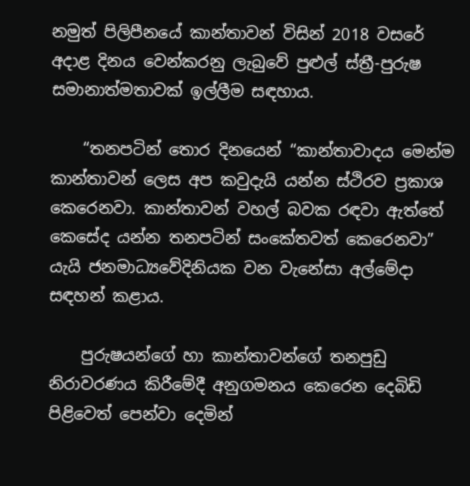නමුත් පිලිපීනයේ කාන්තාවන් විසින් 2018 වසරේ අදාළ දිනය වෙන්කරනු ලැබුවේ පුළුල් ස්ත්‍රී-පුරුෂ සමානාත්මතාවක් ඉල්ලීම සඳහාය.

    “තනපටින් තොර දිනයෙන් “කාන්තාවාදය මෙන්ම කාන්තාවන් ලෙස අප කවුදැයි යන්න ස්ථිරව ප්‍රකාශ කෙරෙනවා. කාන්තාවන් වහල් බවක රඳවා ඇත්තේ කෙසේද යන්න තනපටින් සංකේතවත් කෙරෙනවා” යැයි ජනමාධ්‍යවේදිනියක වන වැනේසා අල්මේදා සඳහන් කළාය.

    පුරුෂයන්ගේ හා කාන්තාවන්ගේ තනපුඩු නිරාවරණය කිරීමේදී අනුගමනය කෙරෙන දෙබිඩි පිළිවෙත් පෙන්වා දෙමින්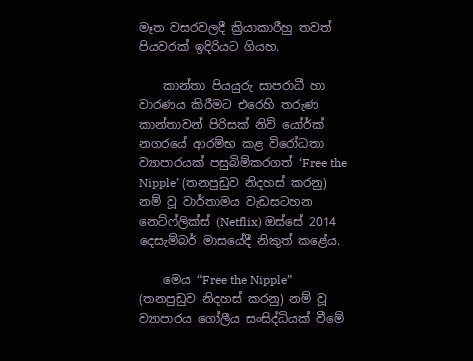මෑත වසරවලදී ක්‍රියාකාරීහු තවත් පියවරක් ඉදිරියට ගියහ.

    කාන්තා පියයුරු සාපරාධී හා වාරණය කිරීමට එරෙහි තරුණ කාන්තාවන් පිරිසක් නිව් යෝර්ක් නගරයේ ආරම්භ කළ විරෝධතා ව්‍යාපාරයක් පසුබිම්කරගත් ‘Free the Nipple’ (තනපුඩුව නිදහස් කරනු) නම් වූ වාර්තාමය වැඩසටහන නෙට්ෆ්ලික්ස් (Netflix) ඔස්සේ 2014 දෙසැම්බර් මාසයේදී නිකුත් කළේය.

    මෙය “Free the Nipple” (තනපුඩුව නිදහස් කරනු) නම් වූ ව්‍යාපාරය ගෝලීය සංසිද්ධියක් වීමේ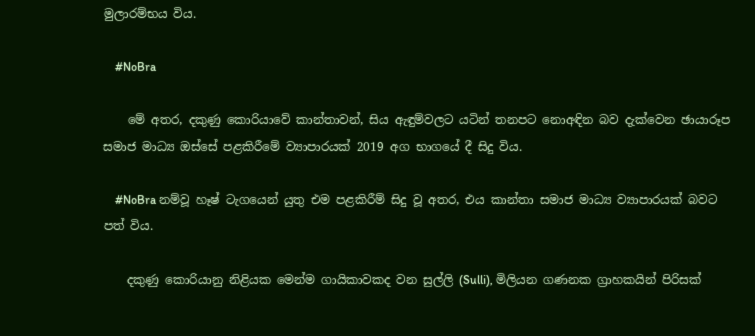මුලාරම්භය විය.

    #NoBra

    මේ අතර, දකුණු කොරියාවේ කාන්තාවන්, සිය ඇඳුම්වලට යටින් තනපට නොඅඳින බව දැක්වෙන ඡායාරූප සමාජ මාධ්‍ය ඔස්සේ පළකිරීමේ ව්‍යාපාරයක් 2019 අග භාගයේ දී සිදු විය.

    #NoBra නම්වූ හෑෂ් ටැගයෙන් යුතු එම පළකිරීම් සිදු වූ අතර, එය කාන්තා සමාජ මාධ්‍ය ව්‍යාපාරයක් බවට පත් විය.

    දකුණු කොරියානු නිළියක මෙන්ම ගායිකාවකද වන සුල්ලි (Sulli), මිලියන ගණනක ග්‍රාහකයින් පිරිසක්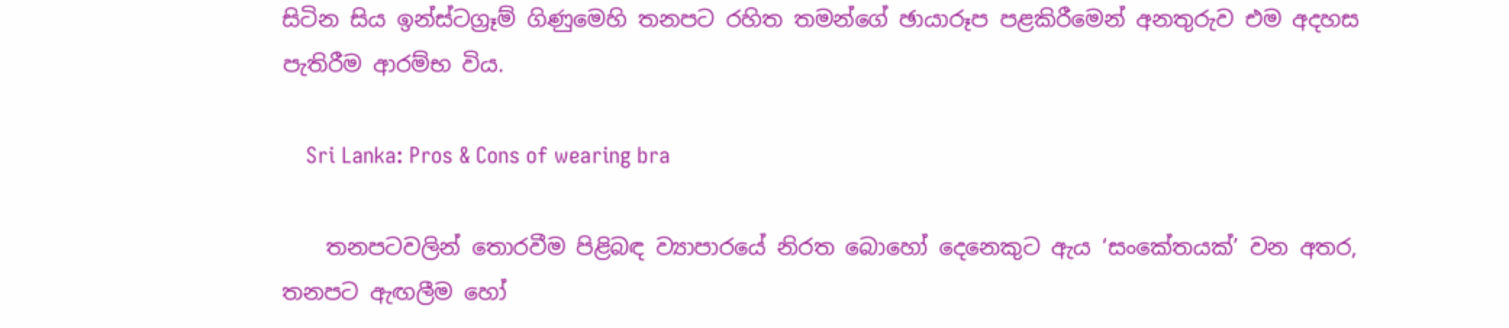සිටින සිය ඉන්ස්ටග්‍රෑම් ගිණුමෙහි තනපට රහිත තමන්ගේ ඡායාරූප පළකිරීමෙන් අනතුරුව එම අදහස පැතිරීම ආරම්භ විය.

    Sri Lanka: Pros & Cons of wearing bra

    තනපටවලින් තොරවීම පිළිබඳ ව්‍යාපාරයේ නිරත බොහෝ දෙනෙකුට ඇය ‘සංකේතයක්’ වන අතර, තනපට ඇඟලීම හෝ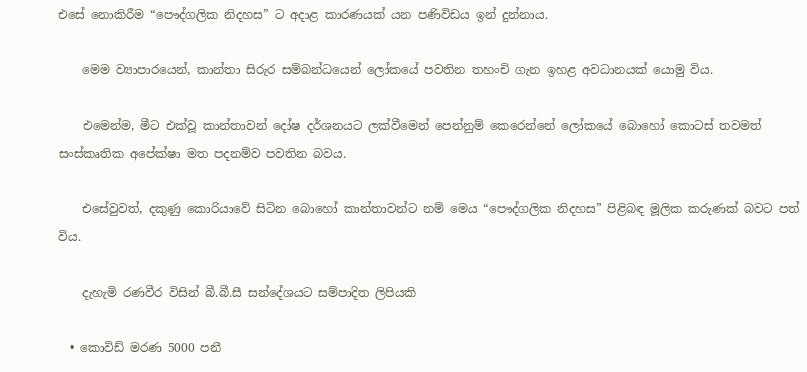එසේ නොකිරීම “පෞද්ගලික නිදහස” ට අදාළ කාරණයක් යන පණිවිඩය ඉන් දුන්නාය.

    මෙම ව්‍යාපාරයෙන්, කාන්තා සිරුර සම්බන්ධයෙන් ලෝකයේ පවතින තහංචි ගැන ඉහළ අවධානයක් යොමු විය.

    එමෙන්ම, මීට එක්වූ කාන්තාවන් දෝෂ දර්ශනයට ලක්වීමෙන් පෙන්නුම් කෙරෙන්නේ ලෝකයේ බොහෝ කොටස් තවමත් සංස්කෘතික අපේක්ෂා මත පදනම්ව පවතින බවය.

    එසේවුවත්, දකුණු කොරියාවේ සිටින බොහෝ කාන්තාවන්ට නම් මෙය “පෞද්ගලික නිදහස” පිළිබඳ මූලික කරුණක් බවට පත් විය.

    දැහැමි රණවීර විසින් බී.බී.සී සන්දේශයට සම්පාදිත ලිපියකි

  • කොවිඩ් මරණ 5000 පනී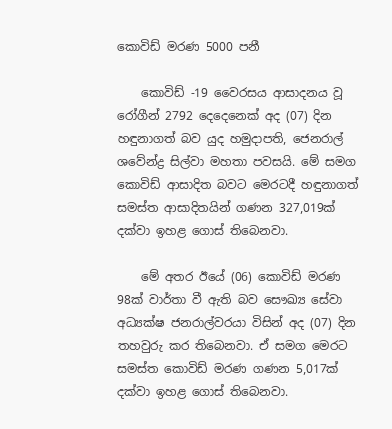කොවිඩ් මරණ 5000 පනී

    කොවිඩ් -19 වෛරසය ආසාදනය වූ රෝගීන් 2792 දෙදෙනෙක් අද (07) දින හඳුනාගත් බව යුද හමුදාපති, ජෙනරාල් ශවේන්ද්‍ර සිල්වා මහතා පවසයි. මේ සමග කොවිඩ් ආසාදිත බවට මෙරටදී හඳුනාගත් සමස්ත ආසාදිතයින් ගණන 327,019ක් දක්වා ඉහළ ගොස් තිබෙනවා.

    මේ අතර ඊයේ (06) කොවිඩ් මරණ 98ක් වාර්තා වී ඇති බව සෞඛ්‍ය සේවා අධ්‍යක්ෂ ජනරාල්වරයා විසින් අද (07) දින තහවුරු කර තිබෙනවා. ඒ සමග මෙරට සමස්ත කොවිඩ් මරණ ගණන 5,017ක් දක්වා ඉහළ ගොස් තිබෙනවා.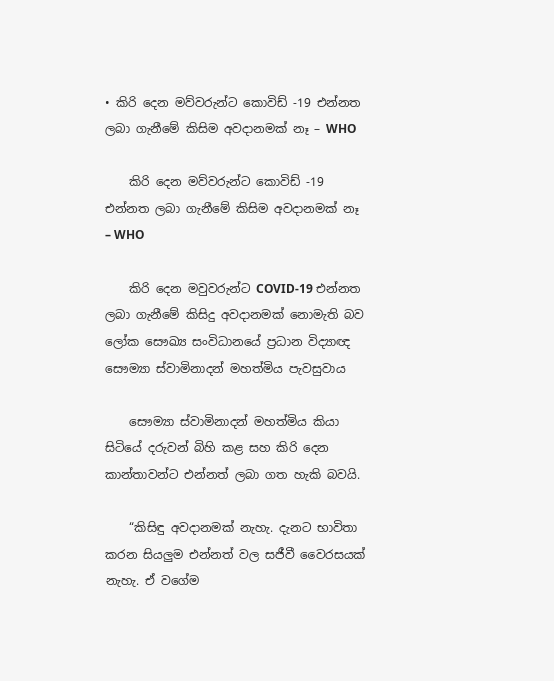• කිරි දෙන මව්වරුන්ට කොවිඩ් -19 එන්නත ලබා ගැනීමේ කිසිම අවදානමක් නෑ – WHO

    කිරි දෙන මව්වරුන්ට කොවිඩ් -19 එන්නත ලබා ගැනීමේ කිසිම අවදානමක් නෑ – WHO

    කිරි දෙන මවුවරුන්ට COVID-19 එන්නත ලබා ගැනීමේ කිසිදු අවදානමක් නොමැති බව ලෝක සෞඛ්‍ය සංවිධානයේ ප්‍රධාන විද්‍යාඥ සෞම්‍යා ස්වාමිනාදන් මහත්මිය පැවසුවාය‍

    සෞම්‍යා ස්වාමිනාදන් මහත්මිය කියා සිටියේ දරුවන් බිහි කළ සහ කිරි දෙන කාන්තාවන්ට එන්නත් ලබා ගත හැකි බවයි.

    “කිසිඳු අවදානමක් නැහැ. දැනට භාවිතා කරන සියලුම එන්නත් වල සජීවී වෛරසයක් නැහැ. ඒ වගේම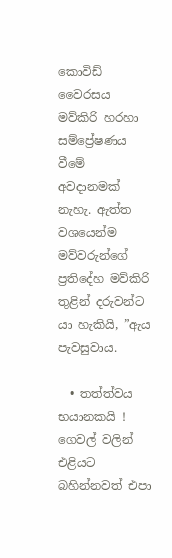කොවිඩ් වෛරසය මව්කිරි හරහා සම්ප්‍රේෂණය වීමේ අවදානමක් නැහැ. ඇත්ත වශයෙන්ම මව්වරුන්ගේ ප්‍රතිදේහ මව්කිරි තුළින් දරුවන්ට යා හැකියි, ”ඇය පැවසුවාය.

  • තත්ත්වය භයානකයි ! ගෙවල් වලින් එළියට බහින්නවත් එපා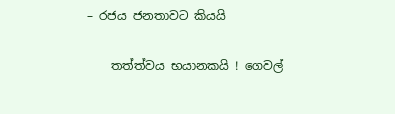– රජය ජනතාවට කියයි

    තත්ත්වය භයානකයි ! ගෙවල්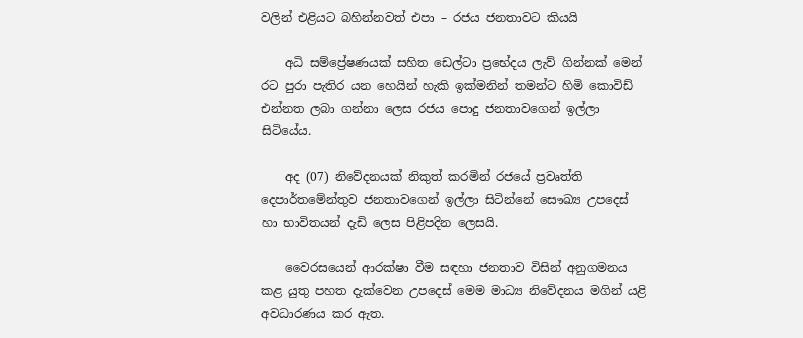වලින් එළියට බහින්නවත් එපා – රජය ජනතාවට කියයි

    අධි සම්ප්‍රේෂණයක් සහිත ඩෙල්ටා ප්‍රභේදය ලැව් ගින්නක් මෙන් රට පුරා පැතිර යන හෙයින් හැකි ඉක්මනින් තමන්ට හිමි කොවිඩ් එන්නත ලබා ගන්නා ලෙස රජය පොදු ජනතාවගෙන් ඉල්ලා සිටියේය.

    අද (07) නිවේදනයක් නිකුත් කරමින් රජයේ ප්‍රවෘත්ති දෙපාර්තමේන්තුව ජනතාවගෙන් ඉල්ලා සිටින්නේ සෞඛ්‍ය උපදෙස් හා භාවිතයන් දැඩි ලෙස පිළිපදින ලෙසයි.

    වෛරසයෙන් ආරක්ෂා වීම සඳහා ජනතාව විසින් අනුගමනය කළ යුතු පහත දැක්වෙන උපදෙස් මෙම මාධ්‍ය නිවේදනය මගින් යළි අවධාරණය කර ඇත.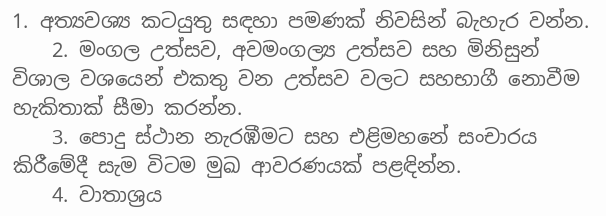1. අත්‍යවශ්‍ය කටයුතු සඳහා පමණක් නිවසින් බැහැර වන්න.
    2. මංගල උත්සව, අවමංගල්‍ය උත්සව සහ මිනිසුන් විශාල වශයෙන් එකතු වන උත්සව වලට සහභාගී නොවීම හැකිතාක් සීමා කරන්න.
    3. පොදු ස්ථාන නැරඹීමට සහ එළිමහනේ සංචාරය කිරීමේදී සැම විටම මුඛ ආවරණයක් පළඳින්න.
    4. වාතාශ්‍රය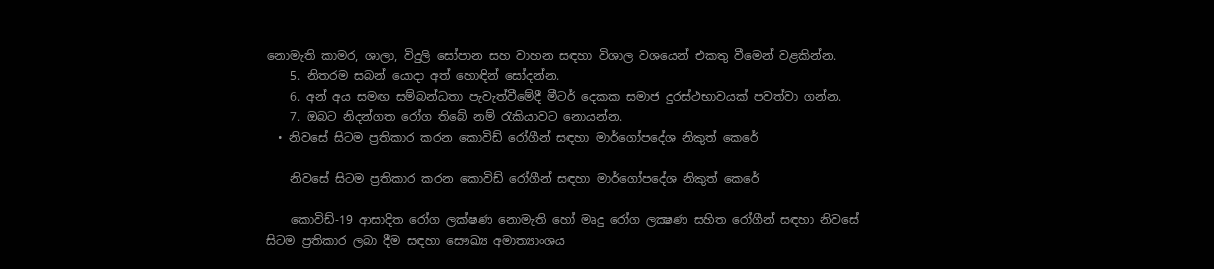නොමැති කාමර, ශාලා, විදුලි සෝපාන සහ වාහන සඳහා විශාල වශයෙන් එකතු වීමෙන් වළකින්න.
    5. නිතරම සබන් යොදා අත් හොඳින් සෝදන්න.
    6. අන් අය සමඟ සම්බන්ධතා පැවැත්වීමේදී මීටර් දෙකක සමාජ දුරස්ථභාවයක් පවත්වා ගන්න.
    7. ඔබට නිදන්ගත රෝග තිබේ නම් රැකියාවට නොයන්න.
  • නිවසේ සිටම ප්‍රතිකාර කරන කොවිඩ් රෝගීන් සඳහා මාර්ගෝපදේශ නිකුත් කෙරේ

    නිවසේ සිටම ප්‍රතිකාර කරන කොවිඩ් රෝගීන් සඳහා මාර්ගෝපදේශ නිකුත් කෙරේ

    කොවිඩ්-19 ආසාදිත රෝග ලක්ෂණ නොමැති හෝ මෘදු රෝග ලක්‍ෂණ සහිත රෝගීන් සඳහා නිවසේ සිටම ප්‍රතිකාර ලබා දීම සඳහා සෞඛ්‍ය අමාත්‍යාංශය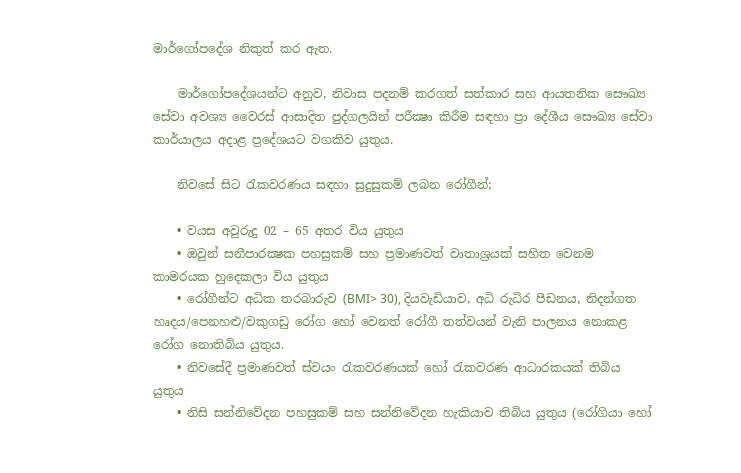මාර්ගෝපදේශ නිකුත් කර ඇත.

    මාර්ගෝපදේශයන්ට අනුව, නිවාස පදනම් කරගත් සත්කාර සහ ආයතනික සෞඛ්‍ය සේවා අවශ්‍ය වෛරස් ආසාදිත පුද්ගලයින් පරීක්‍ෂා කිරීම සඳහා ප්‍රා දේශීය සෞඛ්‍ය සේවා කාර්යාලය අදාළ ප්‍රදේශයට වගකිව යුතුය.

    නිවසේ සිට රැකවරණය සඳහා සුදුසුකම් ලබන රෝගීන්;

    • වයස අවුරුදු 02 – 65 අතර විය යුතුය
    • ඔවුන් සනීපාරක්‍ෂක පහසුකම් සහ ප්‍රමාණවත් වාතාශ්‍රයක් සහිත වෙනම කාමරයක හුදෙකලා විය යුතුය
    • රෝගීන්ට අධික තරබාරුව (BMI> 30), දියවැඩියාව, අධි රුධිර පීඩනය, නිදන්ගත හෘදය/පෙනහළු/වකුගඩු රෝග හෝ වෙනත් රෝගී තත්වයන් වැනි පාලනය නොකළ රෝග නොතිබිය යුතුය.
    • නිවසේදී ප්‍රමාණවත් ස්වයං රැකවරණයක් හෝ රැකවරණ ආධාරකයක් තිබිය යුතුය
    • නිසි සන්නිවේදන පහසුකම් සහ සන්නිවේදන හැකියාව තිබිය යුතුය (රෝගියා හෝ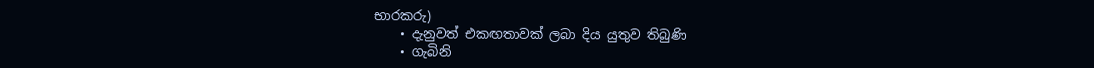භාරකරු)
    • දැනුවත් එකඟතාවක් ලබා දිය යුතුව තිබුණි
    • ගැබිනි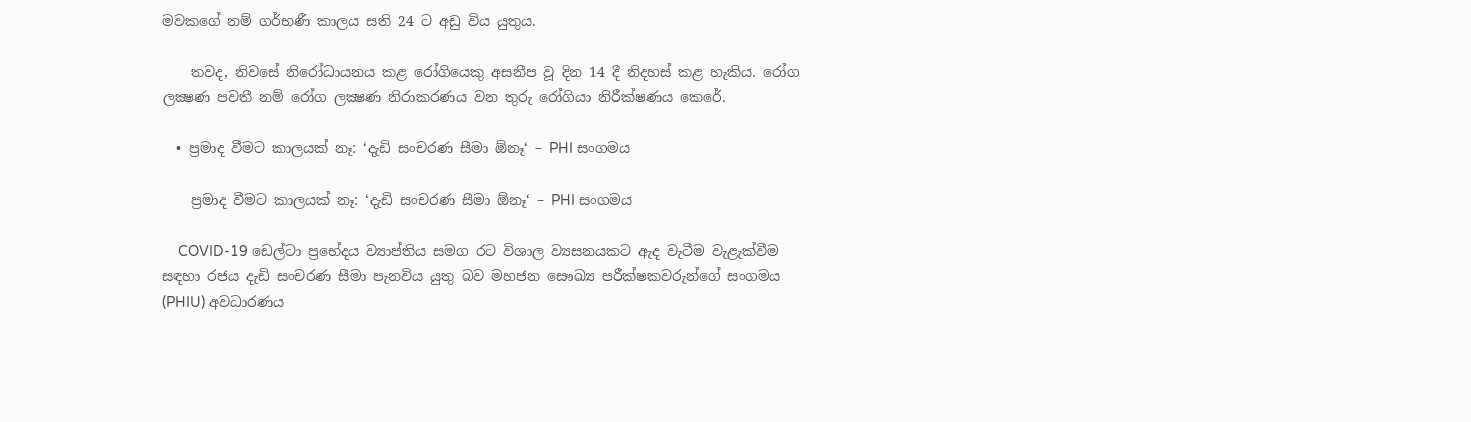මවකගේ නම් ගර්භණී කාලය සති 24 ට අඩු විය යුතුය.

    තවද, නිවසේ නිරෝධායනය කළ රෝගියෙකු අසනීප වූ දින 14 දී නිදහස් කළ හැකිය. රෝග ලක්‍ෂණ පවතී නම් රෝග ලක්‍ෂණ නිරාකරණය වන තුරු රෝගියා නිරීක්ෂණය කෙරේ.

  • ප්‍රමාද වීමට කාලයක් නෑ: ‘දැඩි සංචරණ සීමා ඕනෑ‘ – PHI සංගමය

    ප්‍රමාද වීමට කාලයක් නෑ: ‘දැඩි සංචරණ සීමා ඕනෑ‘ – PHI සංගමය

    COVID-19 ඩෙල්ටා ප්‍රභේදය ව්‍යාප්තිය සමග රට විශාල ව්‍යසනයකට ඇද වැටීම වැළැක්වීම සඳහා රජය දැඩි සංචරණ සීමා පැනවිය යුතු බව මහජන සෞඛ්‍ය පරීක්ෂකවරුන්ගේ සංගමය (PHIU) අවධාරණය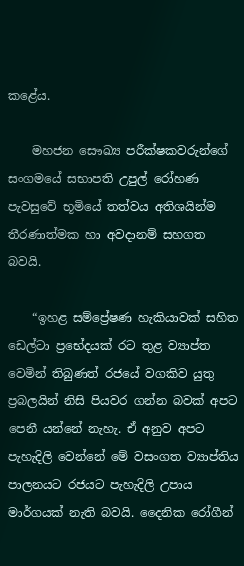කළේය.

    මහජන සෞඛ්‍ය පරීක්ෂකවරුන්ගේ සංගමයේ සභාපති උපුල් රෝහණ පැවසුවේ භූමියේ තත්වය අතිශයින්ම තීරණාත්මක හා අවදානම් සහගත බවයි.

    “ඉහළ සම්ප්‍රේෂණ හැකියාවක් සහිත ඩෙල්ටා ප්‍රභේදයක් රට තුළ ව්‍යාප්ත වෙමින් තිබුණත් රජයේ වගකිව යුතු ප්‍රබලයින් නිසි පියවර ගන්න බවක් අපට පෙනී යන්නේ නැහැ. ඒ අනුව අපට පැහැදිලි වෙන්නේ මේ වසංගත ව්‍යාප්තිය පාලනයට රජයට පැහැදිලි උපාය මාර්ගයක් නැති බවයි. දෛනික රෝගීන්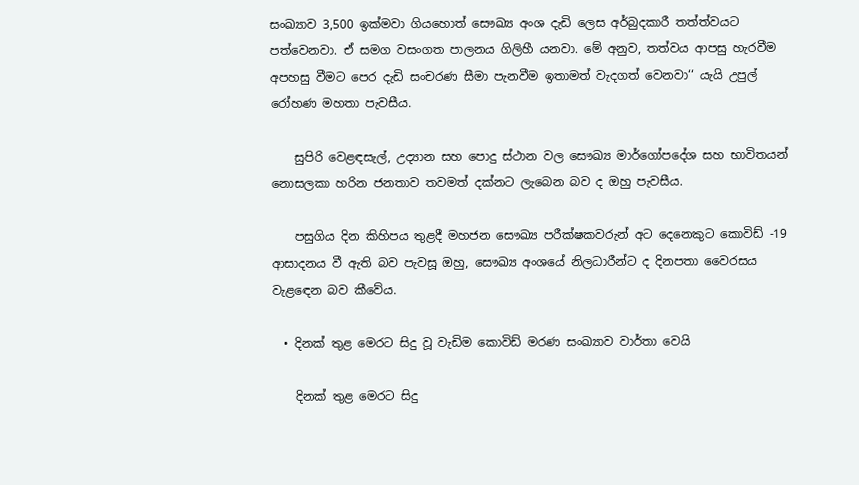සංඛ්‍යාව 3,500 ඉක්මවා ගියහොත් සෞඛ්‍ය අංශ දැඩි ලෙස අර්බුදකාරී තත්ත්වයට පත්වෙනවා. ඒ සමග වසංගත පාලනය ගිලිහී යනවා. මේ අනුව, තත්වය ආපසු හැරවීම අපහසු වීමට පෙර දැඩි සංචරණ සීමා පැනවීම ඉතාමත් වැදගත් වෙනවා‘‘ යැයි උපුල් රෝහණ මහතා පැවසීය.

    සුපිරි වෙළඳසැල්, උද්‍යාන සහ පොදු ස්ථාන වල සෞඛ්‍ය මාර්ගෝපදේශ සහ භාවිතයන් නොසලකා හරින ජනතාව තවමත් දක්නට ලැබෙන බව ද ඔහු පැවසීය.

    පසුගිය දින කිහිපය තුළදී මහජන සෞඛ්‍ය පරීක්ෂකවරුන් අට දෙනෙකුට කොවිඩ් -19 ආසාදනය වී ඇති බව පැවසූ ඔහු, සෞඛ්‍ය අංශයේ නිලධාරීන්ට ද දිනපතා වෛරසය වැළඳෙන බව කීවේය.

  • දිනක් තුළ මෙරට සිදු වූ වැඩිම කොවිඩ් මරණ සංඛ්‍යාව වාර්තා වෙයි

    දිනක් තුළ මෙරට සිදු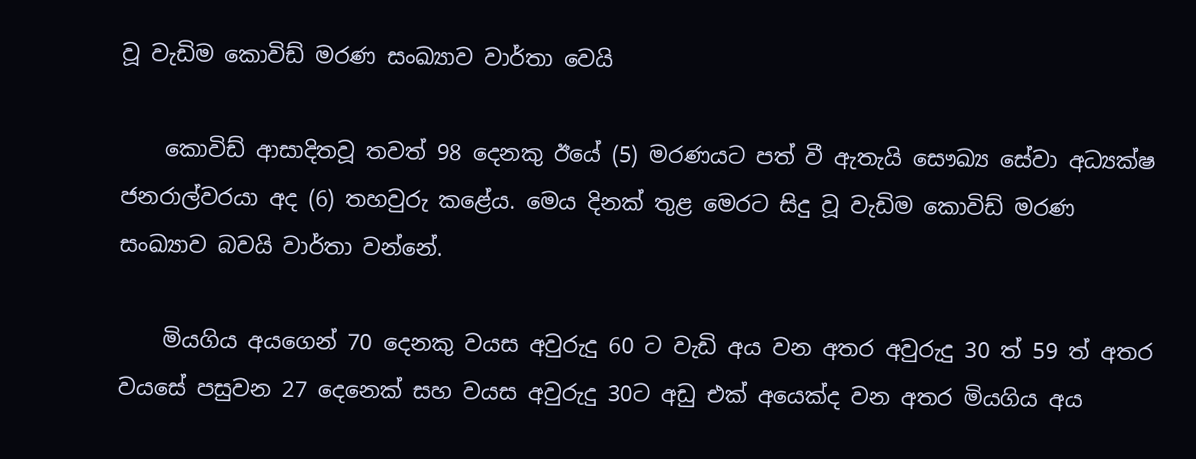වූ වැඩිම කොවිඩ් මරණ සංඛ්‍යාව වාර්තා වෙයි

    කොවිඩ් ආසාදිතවූ තවත් 98 දෙනකු ඊයේ (5) මරණයට පත් වී ඇතැයි සෞඛ්‍ය සේවා අධ්‍යක්ෂ ජනරාල්වරයා අද (6) තහවුරු කළේය. මෙය දිනක් තුළ මෙරට සිදු වූ වැඩිම කොවිඩ් මරණ සංඛ්‍යාව බවයි වාර්තා වන්නේ.

    මියගිය අයගෙන් 70 දෙනකු වයස අවුරුදු 60 ට වැඩි අය වන අතර අවුරුදු 30 ත් 59 ත් අතර වයසේ පසුවන 27 දෙනෙක් සහ වයස අවුරුදු 30ට අඩු එක් අයෙක්ද වන අතර මියගිය අය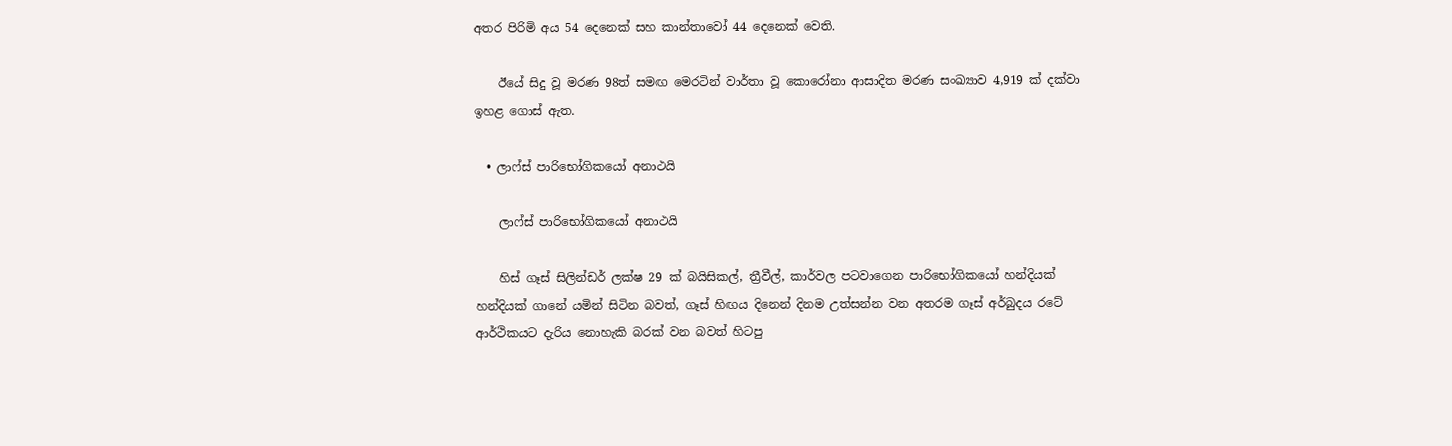අතර පිරිමි අය 54 දෙනෙක් සහ කාන්තාවෝ 44 දෙනෙක් වෙති.

    ඊයේ සිදු වූ මරණ 98ත් සමඟ මෙරටින් වාර්තා වූ කොරෝනා ආසාදිත මරණ සංඛ්‍යාව 4,919 ක් දක්වා ඉහළ ගොස් ඇත.

  • ලාෆ්ස් පාරිභෝගිකයෝ අනාථයි

    ලාෆ්ස් පාරිභෝගිකයෝ අනාථයි

    හිස් ගෑස් සිලින්ඩර් ලක්ෂ 29 ක් බයිසිකල්, ත්‍රීවීල්, කාර්වල පටවාගෙන පාරිභෝගිකයෝ හන්දියක් හන්දියක් ගානේ යමින් සිටින බවත්, ගෑස් හිඟය දිනෙන් දිනම උත්සන්න වන අතරම ගෑස් අර්බුදය රටේ ආර්ථිකයට දැරිය නොහැකි බරක් වන බවත් හිටපු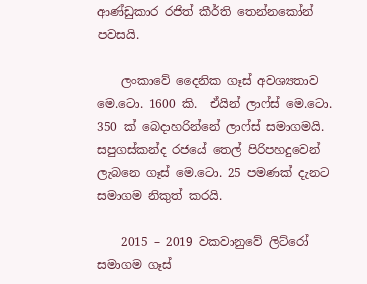ආණ්ඩුකාර රජිත් කීර්ති තෙන්නකෝන් පවසයි.

    ලංකාවේ දෛනික ගෑස් අවශ්‍යතාව මෙ.ටො. 1600 කි.  ඒයින් ලාෆ්ස් මෙ.ටො. 350 ක් බෙදාහරින්නේ ලාෆ්ස් සමාගමයි. සපුගස්කන්ද රජයේ තෙල් පිරිපහදුවෙන් ලැබනෙ ගෑස් මෙ.ටො. 25 පමණක් දැනට සමාගම නිකුත් කරයි.

    2015 – 2019 වකවානුවේ ලිට්රෝ සමාගම ගෑස්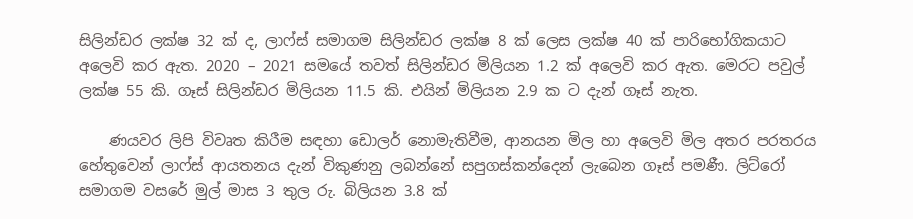සිලින්ඩර ලක්ෂ 32 ක් ද, ලාෆ්ස් සමාගම සිලින්ඩර ලක්ෂ 8 ක් ලෙස ලක්ෂ 40 ක් පාරිභෝගිකයාට අලෙවි කර ඇත. 2020 – 2021 සමයේ තවත් සිලින්ඩර මිලියන 1.2 ක් අලෙවි කර ඇත. මෙරට පවුල් ලක්ෂ 55 කි. ගෑස් සිලින්ඩර මිලියන 11.5 කි. එයින් මිලියන 2.9 ක ට දැන් ගෑස් නැත.

    ණයවර ලිපි විවෘත කිරීම සඳහා ඩොලර් නොමැතිවීම, ආනයන මිල හා අලෙවි මිල අතර පරතරය හේතුවෙන් ලාෆ්ස් ආයතනය දැන් විකුණනු ලබන්නේ සපුගස්කන්දෙන් ලැබෙන ගෑස් පමණී. ලිට්රෝ සමාගම වසරේ මුල් මාස 3 තුල රු. බිලියන 3.8 ක්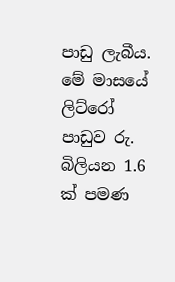පාඩු ලැබීය.  මේ මාසයේ ලිට්රෝ පාඩුව රු. බිලියන 1.6 ක් පමණ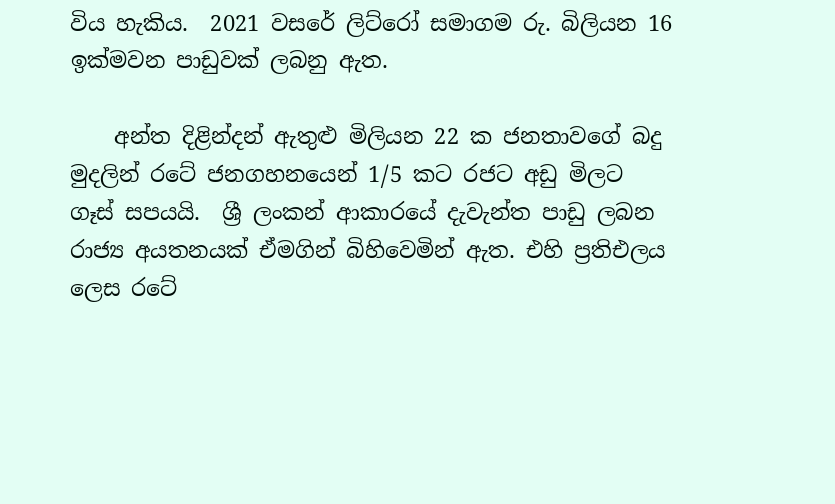විය හැකිය.  2021 වසරේ ලිට්රෝ සමාගම රු. බිලියන 16 ඉක්මවන පාඩුවක් ලබනු ඇත.

    අන්ත දිළින්දන් ඇතුළු මිලියන 22 ක ජනතාවගේ බදු මුදලින් රටේ ජනගහනයෙන් 1/5 කට රජට අඩු මිලට ගෑස් සපයයි.  ශ්‍රී ලංකන් ආකාරයේ දැවැන්ත පාඩු ලබන රාජ්‍ය අයතනයක් ඒමගින් බිහිවෙමින් ඇත. එහි ප්‍රතිඑලය ලෙස රටේ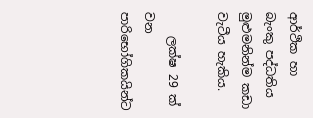ආර්ථික හා බැංකු පද්ධතිය මුළුමනින්ම කඩා වැටීය හැකිය.

    ලක්ෂ 29 ක් වන පාරිභෝගිකයින්ට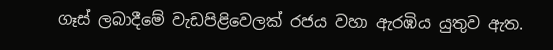ගෑස් ලබාදීමේ වැඩපිළිවෙලක් රජය වහා ඇරඹිය යුතුව ඇත.